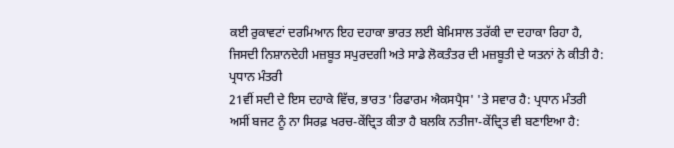ਕਈ ਰੁਕਾਵਟਾਂ ਦਰਮਿਆਨ ਇਹ ਦਹਾਕਾ ਭਾਰਤ ਲਈ ਬੇਮਿਸਾਲ ਤਰੱਕੀ ਦਾ ਦਹਾਕਾ ਰਿਹਾ ਹੈ, ਜਿਸਦੀ ਨਿਸ਼ਾਨਦੇਹੀ ਮਜ਼ਬੂਤ ਸਪੁਰਦਗੀ ਅਤੇ ਸਾਡੇ ਲੋਕਤੰਤਰ ਦੀ ਮਜ਼ਬੂਤੀ ਦੇ ਯਤਨਾਂ ਨੇ ਕੀਤੀ ਹੈ: ਪ੍ਰਧਾਨ ਮੰਤਰੀ
21ਵੀਂ ਸਦੀ ਦੇ ਇਸ ਦਹਾਕੇ ਵਿੱਚ, ਭਾਰਤ 'ਰਿਫਾਰਮ ਐਕਸਪ੍ਰੈਸ' 'ਤੇ ਸਵਾਰ ਹੈ: ਪ੍ਰਧਾਨ ਮੰਤਰੀ
ਅਸੀਂ ਬਜਟ ਨੂੰ ਨਾ ਸਿਰਫ਼ ਖਰਚ-ਕੇਂਦ੍ਰਿਤ ਕੀਤਾ ਹੈ ਬਲਕਿ ਨਤੀਜਾ-ਕੇਂਦ੍ਰਿਤ ਵੀ ਬਣਾਇਆ ਹੈ: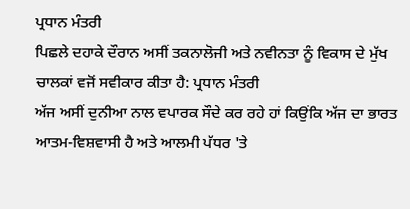ਪ੍ਰਧਾਨ ਮੰਤਰੀ
ਪਿਛਲੇ ਦਹਾਕੇ ਦੌਰਾਨ ਅਸੀਂ ਤਕਨਾਲੋਜੀ ਅਤੇ ਨਵੀਨਤਾ ਨੂੰ ਵਿਕਾਸ ਦੇ ਮੁੱਖ ਚਾਲਕਾਂ ਵਜੋਂ ਸਵੀਕਾਰ ਕੀਤਾ ਹੈ: ਪ੍ਰਧਾਨ ਮੰਤਰੀ
ਅੱਜ ਅਸੀਂ ਦੁਨੀਆ ਨਾਲ ਵਪਾਰਕ ਸੌਦੇ ਕਰ ਰਹੇ ਹਾਂ ਕਿਉਂਕਿ ਅੱਜ ਦਾ ਭਾਰਤ ਆਤਮ-ਵਿਸ਼ਵਾਸੀ ਹੈ ਅਤੇ ਆਲਮੀ ਪੱਧਰ 'ਤੇ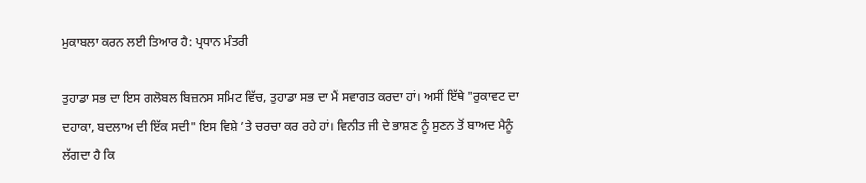ਮੁਕਾਬਲਾ ਕਰਨ ਲਈ ਤਿਆਰ ਹੈ: ਪ੍ਰਧਾਨ ਮੰਤਰੀ

ਤੁਹਾਡਾ ਸਭ ਦਾ ਇਸ ਗਲੋਬਲ ਬਿਜ਼ਨਸ ਸਮਿਟ ਵਿੱਚ, ਤੁਹਾਡਾ ਸਭ ਦਾ ਮੈਂ ਸਵਾਗਤ ਕਰਦਾ ਹਾਂ। ਅਸੀਂ ਇੱਥੇ "ਰੁਕਾਵਟ ਦਾ ਦਹਾਕਾ, ਬਦਲਾਅ ਦੀ ਇੱਕ ਸਦੀ" ਇਸ ਵਿਸ਼ੇ ’ਤੇ ਚਰਚਾ ਕਰ ਰਹੇ ਹਾਂ। ਵਿਨੀਤ ਜੀ ਦੇ ਭਾਸ਼ਣ ਨੂੰ ਸੁਣਨ ਤੋਂ ਬਾਅਦ ਮੈਨੂੰ ਲੱਗਦਾ ਹੈ ਕਿ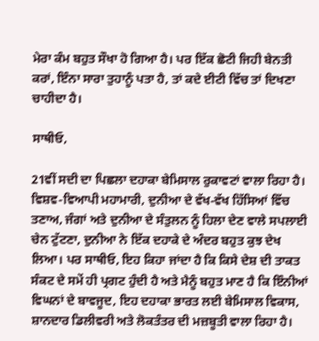ਮੇਰਾ ਕੰਮ ਬਹੁਤ ਸੌਖਾ ਹੋ ਗਿਆ ਹੈ। ਪਰ ਇੱਕ ਛੋਟੀ ਜਿਹੀ ਬੇਨਤੀ ਕਰਾਂ, ਇੰਨਾ ਸਾਰਾ ਤੁਹਾਨੂੰ ਪਤਾ ਹੈ, ਤਾਂ ਕਦੇ ਈਟੀ ਵਿੱਚ ਤਾਂ ਦਿਖਣਾ ਚਾਹੀਦਾ ਹੈ।

ਸਾਥੀਓ,

21ਵੀਂ ਸਦੀ ਦਾ ਪਿਛਲਾ ਦਹਾਕਾ ਬੇਮਿਸਾਲ ਰੁਕਾਵਟਾਂ ਵਾਲਾ ਰਿਹਾ ਹੈ। ਵਿਸ਼ਵ-ਵਿਆਪੀ ਮਹਾਮਾਰੀ, ਦੁਨੀਆ ਦੇ ਵੱਖ-ਵੱਖ ਹਿੱਸਿਆਂ ਵਿੱਚ ਤਣਾਅ, ਜੰਗਾਂ ਅਤੇ ਦੁਨੀਆ ਦੇ ਸੰਤੁਲਨ ਨੂੰ ਹਿਲਾ ਦੇਣ ਵਾਲੇ ਸਪਲਾਈ ਚੇਨ ਟੁੱਟਣਾ, ਦੁਨੀਆ ਨੇ ਇੱਕ ਦਹਾਕੇ ਦੇ ਅੰਦਰ ਬਹੁਤ ਕੁਝ ਦੇਖ ਲਿਆ। ਪਰ ਸਾਥੀਓ, ਇਹ ਕਿਹਾ ਜਾਂਦਾ ਹੈ ਕਿ ਕਿਸੇ ਦੇਸ਼ ਦੀ ਤਾਕਤ ਸੰਕਟ ਦੇ ਸਮੇਂ ਹੀ ਪ੍ਰਗਟ ਹੁੰਦੀ ਹੈ ਅਤੇ ਮੈਨੂੰ ਬਹੁਤ ਮਾਣ ਹੈ ਕਿ ਇੰਨੀਆਂ ਵਿਘਨਾਂ ਦੇ ਬਾਵਜੂਦ, ਇਹ ਦਹਾਕਾ ਭਾਰਤ ਲਈ ਬੇਮਿਸਾਲ ਵਿਕਾਸ, ਸ਼ਾਨਦਾਰ ਡਿਲੀਵਰੀ ਅਤੇ ਲੋਕਤੰਤਰ ਦੀ ਮਜ਼ਬੂਤੀ ਵਾਲਾ ਰਿਹਾ ਹੈ।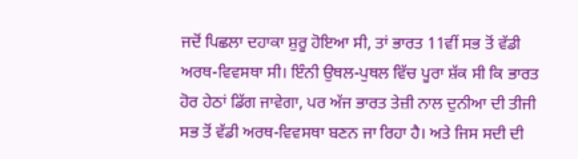ਜਦੋਂ ਪਿਛਲਾ ਦਹਾਕਾ ਸ਼ੁਰੂ ਹੋਇਆ ਸੀ, ਤਾਂ ਭਾਰਤ 11ਵੀਂ ਸਭ ਤੋਂ ਵੱਡੀ ਅਰਥ-ਵਿਵਸਥਾ ਸੀ। ਇੰਨੀ ਉਥਲ-ਪੁਥਲ ਵਿੱਚ ਪੂਰਾ ਸ਼ੱਕ ਸੀ ਕਿ ਭਾਰਤ ਹੋਰ ਹੇਠਾਂ ਡਿੱਗ ਜਾਵੇਗਾ, ਪਰ ਅੱਜ ਭਾਰਤ ਤੇਜ਼ੀ ਨਾਲ ਦੁਨੀਆ ਦੀ ਤੀਜੀ ਸਭ ਤੋਂ ਵੱਡੀ ਅਰਥ-ਵਿਵਸਥਾ ਬਣਨ ਜਾ ਰਿਹਾ ਹੈ। ਅਤੇ ਜਿਸ ਸਦੀ ਦੀ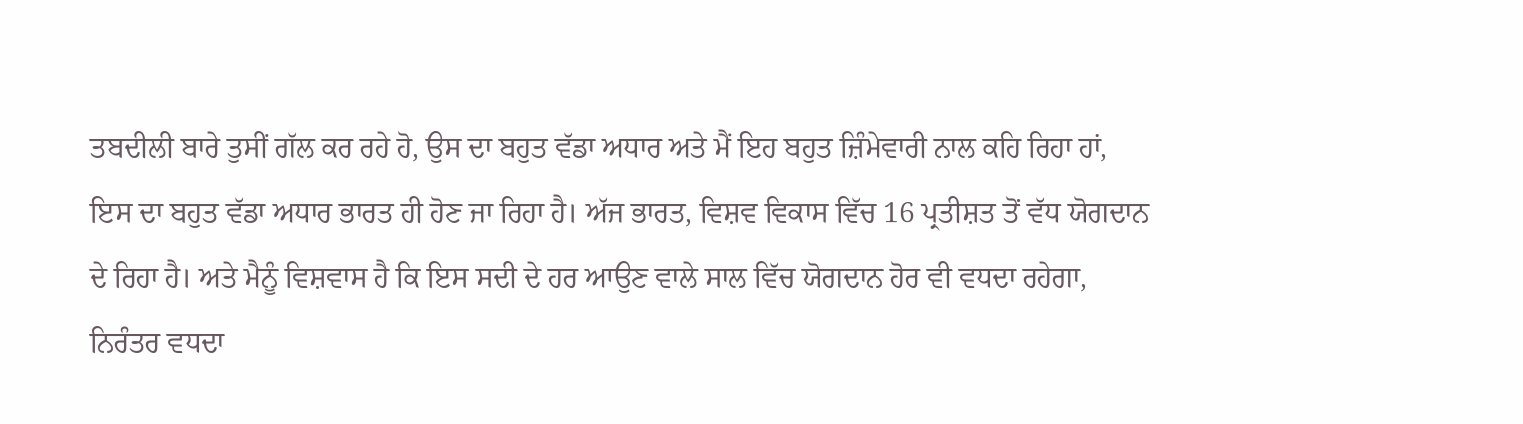ਤਬਦੀਲੀ ਬਾਰੇ ਤੁਸੀਂ ਗੱਲ ਕਰ ਰਹੇ ਹੋ, ਉਸ ਦਾ ਬਹੁਤ ਵੱਡਾ ਅਧਾਰ ਅਤੇ ਮੈਂ ਇਹ ਬਹੁਤ ਜ਼ਿੰਮੇਵਾਰੀ ਨਾਲ ਕਹਿ ਰਿਹਾ ਹਾਂ, ਇਸ ਦਾ ਬਹੁਤ ਵੱਡਾ ਅਧਾਰ ਭਾਰਤ ਹੀ ਹੋਣ ਜਾ ਰਿਹਾ ਹੈ। ਅੱਜ ਭਾਰਤ, ਵਿਸ਼ਵ ਵਿਕਾਸ ਵਿੱਚ 16 ਪ੍ਰਤੀਸ਼ਤ ਤੋਂ ਵੱਧ ਯੋਗਦਾਨ ਦੇ ਰਿਹਾ ਹੈ। ਅਤੇ ਮੈਨੂੰ ਵਿਸ਼ਵਾਸ ਹੈ ਕਿ ਇਸ ਸਦੀ ਦੇ ਹਰ ਆਉਣ ਵਾਲੇ ਸਾਲ ਵਿੱਚ ਯੋਗਦਾਨ ਹੋਰ ਵੀ ਵਧਦਾ ਰਹੇਗਾ, ਨਿਰੰਤਰ ਵਧਦਾ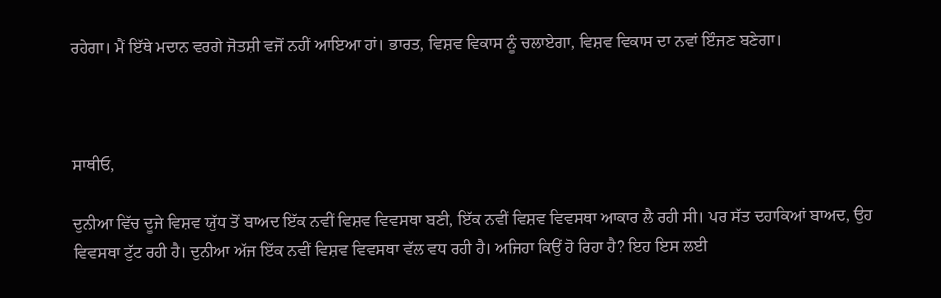ਰਹੇਗਾ। ਮੈਂ ਇੱਥੇ ਮਦਾਨ ਵਰਗੇ ਜੋਤਸ਼ੀ ਵਜੋਂ ਨਹੀਂ ਆਇਆ ਹਾਂ। ਭਾਰਤ, ਵਿਸ਼ਵ ਵਿਕਾਸ ਨੂੰ ਚਲਾਏਗਾ, ਵਿਸ਼ਵ ਵਿਕਾਸ ਦਾ ਨਵਾਂ ਇੰਜਣ ਬਣੇਗਾ।



ਸਾਥੀਓ,

ਦੁਨੀਆ ਵਿੱਚ ਦੂਜੇ ਵਿਸ਼ਵ ਯੁੱਧ ਤੋਂ ਬਾਅਦ ਇੱਕ ਨਵੀਂ ਵਿਸ਼ਵ ਵਿਵਸਥਾ ਬਣੀ, ਇੱਕ ਨਵੀਂ ਵਿਸ਼ਵ ਵਿਵਸਥਾ ਆਕਾਰ ਲੈ ਰਹੀ ਸੀ। ਪਰ ਸੱਤ ਦਹਾਕਿਆਂ ਬਾਅਦ, ਉਹ ਵਿਵਸਥਾ ਟੁੱਟ ਰਹੀ ਹੈ। ਦੁਨੀਆ ਅੱਜ ਇੱਕ ਨਵੀਂ ਵਿਸ਼ਵ ਵਿਵਸਥਾ ਵੱਲ ਵਧ ਰਹੀ ਹੈ। ਅਜਿਹਾ ਕਿਉਂ ਹੋ ਰਿਹਾ ਹੈ? ਇਹ ਇਸ ਲਈ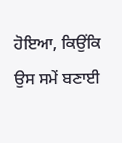ਹੋਇਆ, ਕਿਉਂਕਿ ਉਸ ਸਮੇਂ ਬਣਾਈ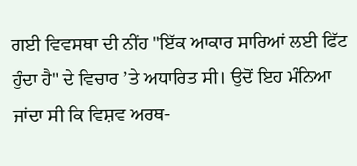ਗਈ ਵਿਵਸਥਾ ਦੀ ਨੀਂਹ "ਇੱਕ ਆਕਾਰ ਸਾਰਿਆਂ ਲਈ ਫਿੱਟ ਹੁੰਦਾ ਹੈ" ਦੇ ਵਿਚਾਰ ’ਤੇ ਅਧਾਰਿਤ ਸੀ। ਉਦੋਂ ਇਹ ਮੰਨਿਆ ਜਾਂਦਾ ਸੀ ਕਿ ਵਿਸ਼ਵ ਅਰਥ-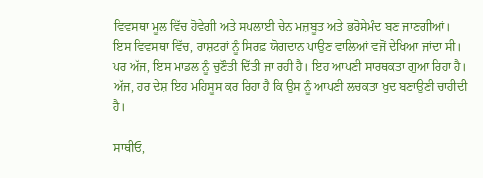ਵਿਵਸਥਾ ਮੂਲ ਵਿੱਚ ਹੋਵੇਗੀ ਅਤੇ ਸਪਲਾਈ ਚੇਨ ਮਜ਼ਬੂਤ ਅਤੇ ਭਰੋਸੇਮੰਦ ਬਣ ਜਾਣਗੀਆਂ। ਇਸ ਵਿਵਸਥਾ ਵਿੱਚ, ਰਾਸ਼ਟਰਾਂ ਨੂੰ ਸਿਰਫ਼ ਯੋਗਦਾਨ ਪਾਉਣ ਵਾਲਿਆਂ ਵਜੋਂ ਦੇਖਿਆ ਜਾਂਦਾ ਸੀ। ਪਰ ਅੱਜ, ਇਸ ਮਾਡਲ ਨੂੰ ਚੁਣੌਤੀ ਦਿੱਤੀ ਜਾ ਰਹੀ ਹੈ। ਇਹ ਆਪਣੀ ਸਾਰਥਕਤਾ ਗੁਆ ਰਿਹਾ ਹੈ। ਅੱਜ, ਹਰ ਦੇਸ਼ ਇਹ ਮਹਿਸੂਸ ਕਰ ਰਿਹਾ ਹੈ ਕਿ ਉਸ ਨੂੰ ਆਪਣੀ ਲਚਕਤਾ ਖੁਦ ਬਣਾਉਣੀ ਚਾਹੀਦੀ ਹੈ।

ਸਾਥੀਓ,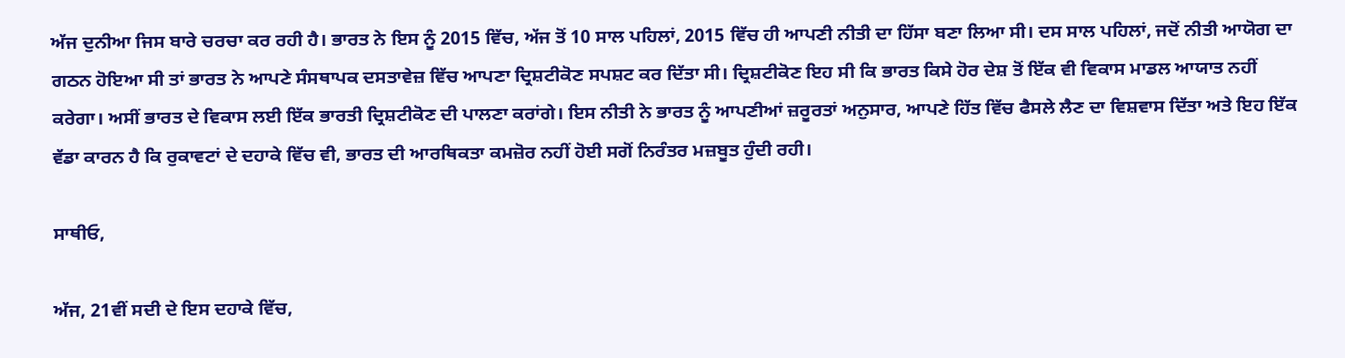ਅੱਜ ਦੁਨੀਆ ਜਿਸ ਬਾਰੇ ਚਰਚਾ ਕਰ ਰਹੀ ਹੈ। ਭਾਰਤ ਨੇ ਇਸ ਨੂੰ 2015 ਵਿੱਚ, ਅੱਜ ਤੋਂ 10 ਸਾਲ ਪਹਿਲਾਂ, 2015 ਵਿੱਚ ਹੀ ਆਪਣੀ ਨੀਤੀ ਦਾ ਹਿੱਸਾ ਬਣਾ ਲਿਆ ਸੀ। ਦਸ ਸਾਲ ਪਹਿਲਾਂ, ਜਦੋਂ ਨੀਤੀ ਆਯੋਗ ਦਾ ਗਠਨ ਹੋਇਆ ਸੀ ਤਾਂ ਭਾਰਤ ਨੇ ਆਪਣੇ ਸੰਸਥਾਪਕ ਦਸਤਾਵੇਜ਼ ਵਿੱਚ ਆਪਣਾ ਦ੍ਰਿਸ਼ਟੀਕੋਣ ਸਪਸ਼ਟ ਕਰ ਦਿੱਤਾ ਸੀ। ਦ੍ਰਿਸ਼ਟੀਕੋਣ ਇਹ ਸੀ ਕਿ ਭਾਰਤ ਕਿਸੇ ਹੋਰ ਦੇਸ਼ ਤੋਂ ਇੱਕ ਵੀ ਵਿਕਾਸ ਮਾਡਲ ਆਯਾਤ ਨਹੀਂ ਕਰੇਗਾ। ਅਸੀਂ ਭਾਰਤ ਦੇ ਵਿਕਾਸ ਲਈ ਇੱਕ ਭਾਰਤੀ ਦ੍ਰਿਸ਼ਟੀਕੋਣ ਦੀ ਪਾਲਣਾ ਕਰਾਂਗੇ। ਇਸ ਨੀਤੀ ਨੇ ਭਾਰਤ ਨੂੰ ਆਪਣੀਆਂ ਜ਼ਰੂਰਤਾਂ ਅਨੁਸਾਰ, ਆਪਣੇ ਹਿੱਤ ਵਿੱਚ ਫੈਸਲੇ ਲੈਣ ਦਾ ਵਿਸ਼ਵਾਸ ਦਿੱਤਾ ਅਤੇ ਇਹ ਇੱਕ ਵੱਡਾ ਕਾਰਨ ਹੈ ਕਿ ਰੁਕਾਵਟਾਂ ਦੇ ਦਹਾਕੇ ਵਿੱਚ ਵੀ, ਭਾਰਤ ਦੀ ਆਰਥਿਕਤਾ ਕਮਜ਼ੋਰ ਨਹੀਂ ਹੋਈ ਸਗੋਂ ਨਿਰੰਤਰ ਮਜ਼ਬੂਤ ਹੁੰਦੀ ਰਹੀ।

ਸਾਥੀਓ,

ਅੱਜ, 21ਵੀਂ ਸਦੀ ਦੇ ਇਸ ਦਹਾਕੇ ਵਿੱਚ,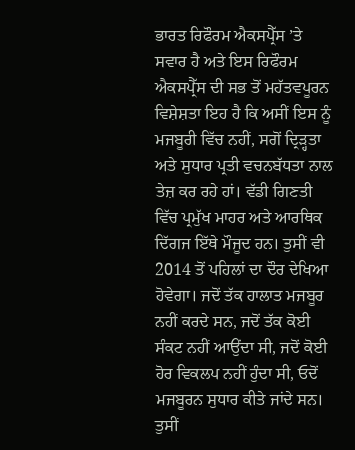ਭਾਰਤ ਰਿਫੌਰਮ ਐਕਸਪ੍ਰੈੱਸ ’ਤੇ ਸਵਾਰ ਹੈ ਅਤੇ ਇਸ ਰਿਫੌਰਮ ਐਕਸਪ੍ਰੈੱਸ ਦੀ ਸਭ ਤੋਂ ਮਹੱਤਵਪੂਰਨ ਵਿਸ਼ੇਸ਼ਤਾ ਇਹ ਹੈ ਕਿ ਅਸੀਂ ਇਸ ਨੂੰ ਮਜਬੂਰੀ ਵਿੱਚ ਨਹੀਂ, ਸਗੋਂ ਦ੍ਰਿੜ੍ਹਤਾ ਅਤੇ ਸੁਧਾਰ ਪ੍ਰਤੀ ਵਚਨਬੱਧਤਾ ਨਾਲ ਤੇਜ਼ ਕਰ ਰਹੇ ਹਾਂ। ਵੱਡੀ ਗਿਣਤੀ ਵਿੱਚ ਪ੍ਰਮੁੱਖ ਮਾਹਰ ਅਤੇ ਆਰਥਿਕ ਦਿੱਗਜ ਇੱਥੇ ਮੌਜੂਦ ਹਨ। ਤੁਸੀਂ ਵੀ 2014 ਤੋਂ ਪਹਿਲਾਂ ਦਾ ਦੌਰ ਦੇਖਿਆ ਹੋਵੇਗਾ। ਜਦੋਂ ਤੱਕ ਹਾਲਾਤ ਮਜਬੂਰ ਨਹੀਂ ਕਰਦੇ ਸਨ, ਜਦੋਂ ਤੱਕ ਕੋਈ ਸੰਕਟ ਨਹੀਂ ਆਉਂਦਾ ਸੀ, ਜਦੋਂ ਕੋਈ ਹੋਰ ਵਿਕਲਪ ਨਹੀਂ ਹੁੰਦਾ ਸੀ, ਓਦੋਂ ਮਜਬੂਰਨ ਸੁਧਾਰ ਕੀਤੇ ਜਾਂਦੇ ਸਨ। ਤੁਸੀਂ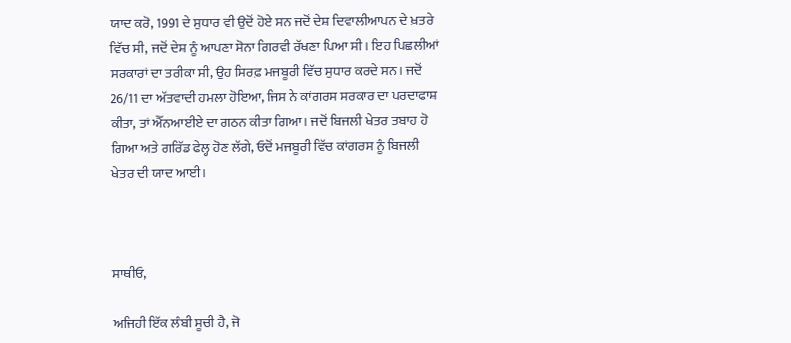ਯਾਦ ਕਰੋ, 1991 ਦੇ ਸੁਧਾਰ ਵੀ ਉਦੋਂ ਹੋਏ ਸਨ ਜਦੋਂ ਦੇਸ਼ ਦਿਵਾਲੀਆਪਨ ਦੇ ਖ਼ਤਰੇ ਵਿੱਚ ਸੀ, ਜਦੋਂ ਦੇਸ਼ ਨੂੰ ਆਪਣਾ ਸੋਨਾ ਗਿਰਵੀ ਰੱਖਣਾ ਪਿਆ ਸੀ। ਇਹ ਪਿਛਲੀਆਂ ਸਰਕਾਰਾਂ ਦਾ ਤਰੀਕਾ ਸੀ, ਉਹ ਸਿਰਫ਼ ਮਜਬੂਰੀ ਵਿੱਚ ਸੁਧਾਰ ਕਰਦੇ ਸਨ। ਜਦੋਂ 26/11 ਦਾ ਅੱਤਵਾਦੀ ਹਮਲਾ ਹੋਇਆ, ਜਿਸ ਨੇ ਕਾਂਗਰਸ ਸਰਕਾਰ ਦਾ ਪਰਦਾਫਾਸ਼ ਕੀਤਾ, ਤਾਂ ਐੱਨਆਈਏ ਦਾ ਗਠਨ ਕੀਤਾ ਗਿਆ। ਜਦੋਂ ਬਿਜਲੀ ਖੇਤਰ ਤਬਾਹ ਹੋ ਗਿਆ ਅਤੇ ਗਰਿੱਡ ਫੇਲ੍ਹ ਹੋਣ ਲੱਗੇ, ਓਦੋਂ ਮਜਬੂਰੀ ਵਿੱਚ ਕਾਂਗਰਸ ਨੂੰ ਬਿਜਲੀ ਖੇਤਰ ਦੀ ਯਾਦ ਆਈ।



ਸਾਥੀਓ,

ਅਜਿਹੀ ਇੱਕ ਲੰਬੀ ਸੂਚੀ ਹੈ, ਜੋ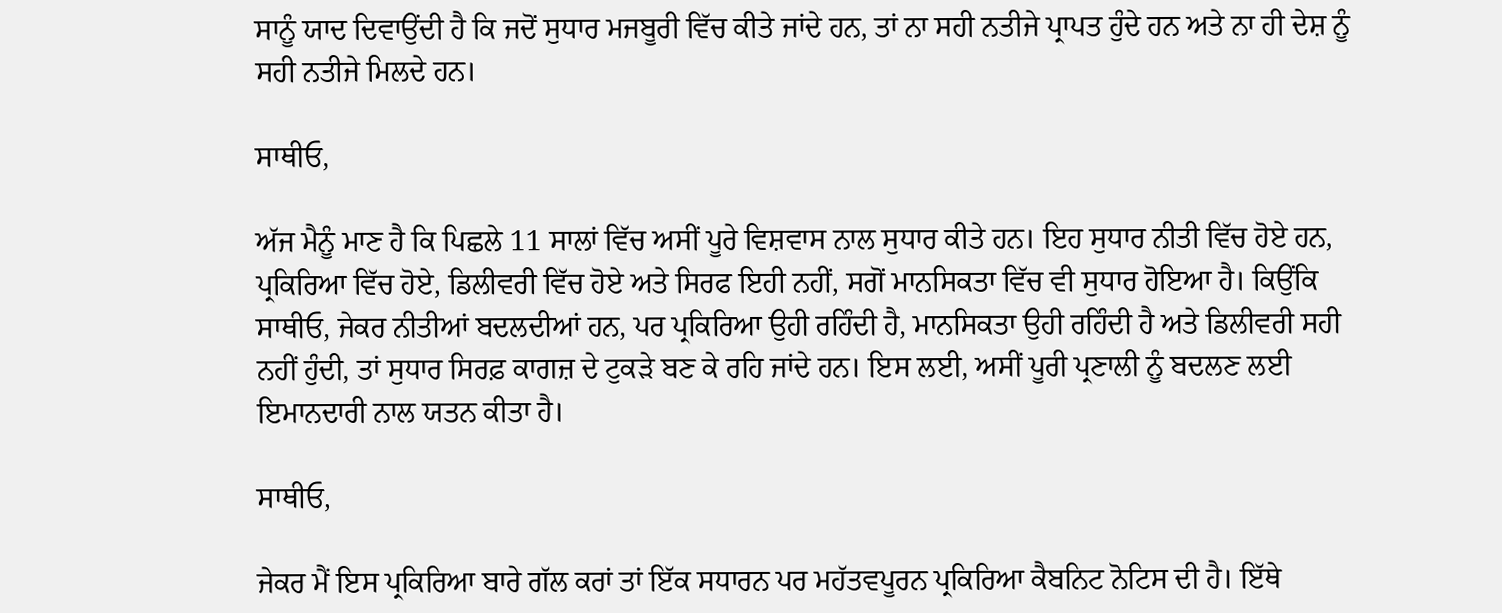ਸਾਨੂੰ ਯਾਦ ਦਿਵਾਉਂਦੀ ਹੈ ਕਿ ਜਦੋਂ ਸੁਧਾਰ ਮਜਬੂਰੀ ਵਿੱਚ ਕੀਤੇ ਜਾਂਦੇ ਹਨ, ਤਾਂ ਨਾ ਸਹੀ ਨਤੀਜੇ ਪ੍ਰਾਪਤ ਹੁੰਦੇ ਹਨ ਅਤੇ ਨਾ ਹੀ ਦੇਸ਼ ਨੂੰ ਸਹੀ ਨਤੀਜੇ ਮਿਲਦੇ ਹਨ।

ਸਾਥੀਓ,

ਅੱਜ ਮੈਨੂੰ ਮਾਣ ਹੈ ਕਿ ਪਿਛਲੇ 11 ਸਾਲਾਂ ਵਿੱਚ ਅਸੀਂ ਪੂਰੇ ਵਿਸ਼ਵਾਸ ਨਾਲ ਸੁਧਾਰ ਕੀਤੇ ਹਨ। ਇਹ ਸੁਧਾਰ ਨੀਤੀ ਵਿੱਚ ਹੋਏ ਹਨ, ਪ੍ਰਕਿਰਿਆ ਵਿੱਚ ਹੋਏ, ਡਿਲੀਵਰੀ ਵਿੱਚ ਹੋਏ ਅਤੇ ਸਿਰਫ ਇਹੀ ਨਹੀਂ, ਸਗੋਂ ਮਾਨਸਿਕਤਾ ਵਿੱਚ ਵੀ ਸੁਧਾਰ ਹੋਇਆ ਹੈ। ਕਿਉਂਕਿ ਸਾਥੀਓ, ਜੇਕਰ ਨੀਤੀਆਂ ਬਦਲਦੀਆਂ ਹਨ, ਪਰ ਪ੍ਰਕਿਰਿਆ ਉਹੀ ਰਹਿੰਦੀ ਹੈ, ਮਾਨਸਿਕਤਾ ਉਹੀ ਰਹਿੰਦੀ ਹੈ ਅਤੇ ਡਿਲੀਵਰੀ ਸਹੀ ਨਹੀਂ ਹੁੰਦੀ, ਤਾਂ ਸੁਧਾਰ ਸਿਰਫ਼ ਕਾਗਜ਼ ਦੇ ਟੁਕੜੇ ਬਣ ਕੇ ਰਹਿ ਜਾਂਦੇ ਹਨ। ਇਸ ਲਈ, ਅਸੀਂ ਪੂਰੀ ਪ੍ਰਣਾਲੀ ਨੂੰ ਬਦਲਣ ਲਈ ਇਮਾਨਦਾਰੀ ਨਾਲ ਯਤਨ ਕੀਤਾ ਹੈ।

ਸਾਥੀਓ,

ਜੇਕਰ ਮੈਂ ਇਸ ਪ੍ਰਕਿਰਿਆ ਬਾਰੇ ਗੱਲ ਕਰਾਂ ਤਾਂ ਇੱਕ ਸਧਾਰਨ ਪਰ ਮਹੱਤਵਪੂਰਨ ਪ੍ਰਕਿਰਿਆ ਕੈਬਨਿਟ ਨੋਟਿਸ ਦੀ ਹੈ। ਇੱਥੇ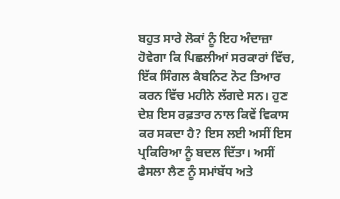ਬਹੁਤ ਸਾਰੇ ਲੋਕਾਂ ਨੂੰ ਇਹ ਅੰਦਾਜ਼ਾ ਹੋਵੇਗਾ ਕਿ ਪਿਛਲੀਆਂ ਸਰਕਾਰਾਂ ਵਿੱਚ, ਇੱਕ ਸਿੰਗਲ ਕੈਬਨਿਟ ਨੋਟ ਤਿਆਰ ਕਰਨ ਵਿੱਚ ਮਹੀਨੇ ਲੱਗਦੇ ਸਨ। ਹੁਣ ਦੇਸ਼ ਇਸ ਰਫ਼ਤਾਰ ਨਾਲ ਕਿਵੇਂ ਵਿਕਾਸ ਕਰ ਸਕਦਾ ਹੈ? ਇਸ ਲਈ ਅਸੀਂ ਇਸ ਪ੍ਰਕਿਰਿਆ ਨੂੰ ਬਦਲ ਦਿੱਤਾ। ਅਸੀਂ ਫੈਸਲਾ ਲੈਣ ਨੂੰ ਸਮਾਂਬੱਧ ਅਤੇ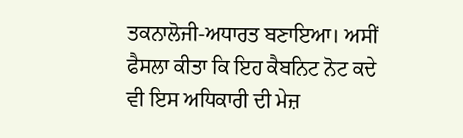ਤਕਨਾਲੋਜੀ-ਅਧਾਰਤ ਬਣਾਇਆ। ਅਸੀਂ ਫੈਸਲਾ ਕੀਤਾ ਕਿ ਇਹ ਕੈਬਨਿਟ ਨੋਟ ਕਦੇ ਵੀ ਇਸ ਅਧਿਕਾਰੀ ਦੀ ਮੇਜ਼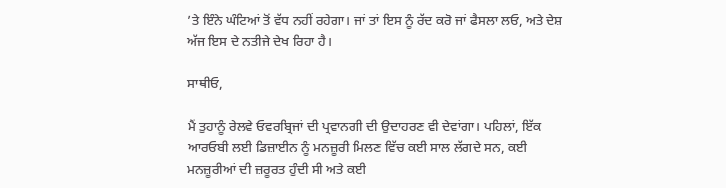’ਤੇ ਇੰਨੇ ਘੰਟਿਆਂ ਤੋਂ ਵੱਧ ਨਹੀਂ ਰਹੇਗਾ। ਜਾਂ ਤਾਂ ਇਸ ਨੂੰ ਰੱਦ ਕਰੋ ਜਾਂ ਫੈਸਲਾ ਲਓ, ਅਤੇ ਦੇਸ਼ ਅੱਜ ਇਸ ਦੇ ਨਤੀਜੇ ਦੇਖ ਰਿਹਾ ਹੈ।

ਸਾਥੀਓ,

ਮੈਂ ਤੁਹਾਨੂੰ ਰੇਲਵੇ ਓਵਰਬ੍ਰਿਜਾਂ ਦੀ ਪ੍ਰਵਾਨਗੀ ਦੀ ਉਦਾਹਰਣ ਵੀ ਦੇਵਾਂਗਾ। ਪਹਿਲਾਂ, ਇੱਕ ਆਰਓਬੀ ਲਈ ਡਿਜ਼ਾਈਨ ਨੂੰ ਮਨਜ਼ੂਰੀ ਮਿਲਣ ਵਿੱਚ ਕਈ ਸਾਲ ਲੱਗਦੇ ਸਨ, ਕਈ ਮਨਜ਼ੂਰੀਆਂ ਦੀ ਜ਼ਰੂਰਤ ਹੁੰਦੀ ਸੀ ਅਤੇ ਕਈ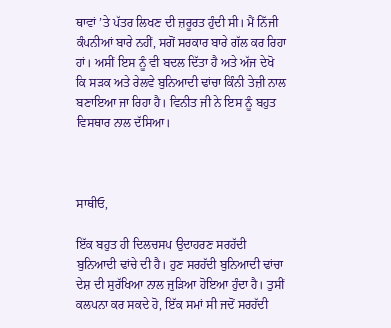ਥਾਵਾਂ ’ਤੇ ਪੱਤਰ ਲਿਖਣ ਦੀ ਜ਼ਰੂਰਤ ਹੁੰਦੀ ਸੀ। ਮੈਂ ਨਿੱਜੀ ਕੰਪਨੀਆਂ ਬਾਰੇ ਨਹੀਂ, ਸਗੋਂ ਸਰਕਾਰ ਬਾਰੇ ਗੱਲ ਕਰ ਰਿਹਾ ਹਾਂ। ਅਸੀਂ ਇਸ ਨੂੰ ਵੀ ਬਦਲ ਦਿੱਤਾ ਹੈ ਅਤੇ ਅੱਜ ਦੇਖੋ ਕਿ ਸੜਕ ਅਤੇ ਰੇਲਵੇ ਬੁਨਿਆਦੀ ਢਾਂਚਾ ਕਿੰਨੀ ਤੇਜ਼ੀ ਨਾਲ ਬਣਾਇਆ ਜਾ ਰਿਹਾ ਹੈ। ਵਿਨੀਤ ਜੀ ਨੇ ਇਸ ਨੂੰ ਬਹੁਤ ਵਿਸਥਾਰ ਨਾਲ ਦੱਸਿਆ।



ਸਾਥੀਓ,

ਇੱਕ ਬਹੁਤ ਹੀ ਦਿਲਚਸਪ ਉਦਾਹਰਣ ਸਰਹੱਦੀ ਬੁਨਿਆਦੀ ਢਾਂਚੇ ਦੀ ਹੈ। ਹੁਣ ਸਰਹੱਦੀ ਬੁਨਿਆਦੀ ਢਾਂਚਾ ਦੇਸ਼ ਦੀ ਸੁਰੱਖਿਆ ਨਾਲ ਜੁੜਿਆ ਹੋਇਆ ਹੁੰਦਾ ਹੈ। ਤੁਸੀਂ ਕਲਪਨਾ ਕਰ ਸਕਦੇ ਹੋ, ਇੱਕ ਸਮਾਂ ਸੀ ਜਦੋਂ ਸਰਹੱਦੀ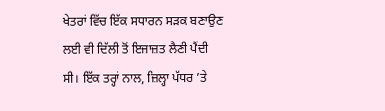ਖੇਤਰਾਂ ਵਿੱਚ ਇੱਕ ਸਧਾਰਨ ਸੜਕ ਬਣਾਉਣ ਲਈ ਵੀ ਦਿੱਲੀ ਤੋਂ ਇਜਾਜ਼ਤ ਲੈਣੀ ਪੈਂਦੀ ਸੀ। ਇੱਕ ਤਰ੍ਹਾਂ ਨਾਲ, ਜ਼ਿਲ੍ਹਾ ਪੱਧਰ ’ਤੇ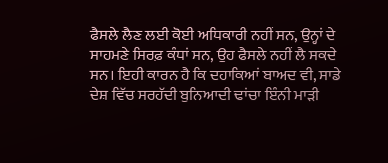ਫੈਸਲੇ ਲੈਣ ਲਈ ਕੋਈ ਅਧਿਕਾਰੀ ਨਹੀਂ ਸਨ, ਉਨ੍ਹਾਂ ਦੇ ਸਾਹਮਣੇ ਸਿਰਫ਼ ਕੰਧਾਂ ਸਨ, ਉਹ ਫੈਸਲੇ ਨਹੀਂ ਲੈ ਸਕਦੇ ਸਨ। ਇਹੀ ਕਾਰਨ ਹੈ ਕਿ ਦਹਾਕਿਆਂ ਬਾਅਦ ਵੀ, ਸਾਡੇ ਦੇਸ਼ ਵਿੱਚ ਸਰਹੱਦੀ ਬੁਨਿਆਦੀ ਢਾਂਚਾ ਇੰਨੀ ਮਾੜੀ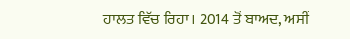ਹਾਲਤ ਵਿੱਚ ਰਿਹਾ। 2014 ਤੋਂ ਬਾਅਦ, ਅਸੀਂ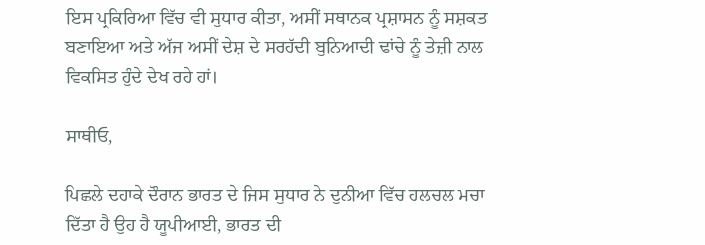ਇਸ ਪ੍ਰਕਿਰਿਆ ਵਿੱਚ ਵੀ ਸੁਧਾਰ ਕੀਤਾ, ਅਸੀਂ ਸਥਾਨਕ ਪ੍ਰਸ਼ਾਸਨ ਨੂੰ ਸਸ਼ਕਤ ਬਣਾਇਆ ਅਤੇ ਅੱਜ ਅਸੀਂ ਦੇਸ਼ ਦੇ ਸਰਹੱਦੀ ਬੁਨਿਆਦੀ ਢਾਂਚੇ ਨੂੰ ਤੇਜ਼ੀ ਨਾਲ ਵਿਕਸਿਤ ਹੁੰਦੇ ਦੇਖ ਰਹੇ ਹਾਂ।

ਸਾਥੀਓ,

ਪਿਛਲੇ ਦਹਾਕੇ ਦੌਰਾਨ ਭਾਰਤ ਦੇ ਜਿਸ ਸੁਧਾਰ ਨੇ ਦੁਨੀਆ ਵਿੱਚ ਹਲਚਲ ਮਚਾ ਦਿੱਤਾ ਹੈ ਉਹ ਹੈ ਯੂਪੀਆਈ, ਭਾਰਤ ਦੀ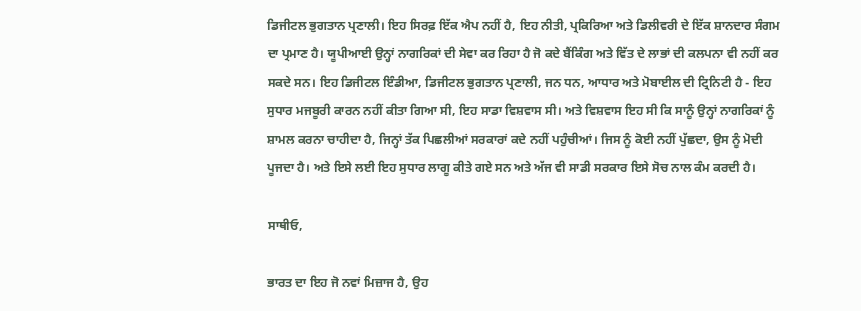ਡਿਜੀਟਲ ਭੁਗਤਾਨ ਪ੍ਰਣਾਲੀ। ਇਹ ਸਿਰਫ਼ ਇੱਕ ਐਪ ਨਹੀਂ ਹੈ, ਇਹ ਨੀਤੀ, ਪ੍ਰਕਿਰਿਆ ਅਤੇ ਡਿਲੀਵਰੀ ਦੇ ਇੱਕ ਸ਼ਾਨਦਾਰ ਸੰਗਮ ਦਾ ਪ੍ਰਮਾਣ ਹੈ। ਯੂਪੀਆਈ ਉਨ੍ਹਾਂ ਨਾਗਰਿਕਾਂ ਦੀ ਸੇਵਾ ਕਰ ਰਿਹਾ ਹੈ ਜੋ ਕਦੇ ਬੈਂਕਿੰਗ ਅਤੇ ਵਿੱਤ ਦੇ ਲਾਭਾਂ ਦੀ ਕਲਪਨਾ ਵੀ ਨਹੀਂ ਕਰ ਸਕਦੇ ਸਨ। ਇਹ ਡਿਜੀਟਲ ਇੰਡੀਆ, ਡਿਜੀਟਲ ਭੁਗਤਾਨ ਪ੍ਰਣਾਲੀ, ਜਨ ਧਨ, ਆਧਾਰ ਅਤੇ ਮੋਬਾਈਲ ਦੀ ਟ੍ਰਿਨਿਟੀ ਹੈ - ਇਹ ਸੁਧਾਰ ਮਜਬੂਰੀ ਕਾਰਨ ਨਹੀਂ ਕੀਤਾ ਗਿਆ ਸੀ, ਇਹ ਸਾਡਾ ਵਿਸ਼ਵਾਸ ਸੀ। ਅਤੇ ਵਿਸ਼ਵਾਸ ਇਹ ਸੀ ਕਿ ਸਾਨੂੰ ਉਨ੍ਹਾਂ ਨਾਗਰਿਕਾਂ ਨੂੰ ਸ਼ਾਮਲ ਕਰਨਾ ਚਾਹੀਦਾ ਹੈ, ਜਿਨ੍ਹਾਂ ਤੱਕ ਪਿਛਲੀਆਂ ਸਰਕਾਰਾਂ ਕਦੇ ਨਹੀਂ ਪਹੁੰਚੀਆਂ। ਜਿਸ ਨੂੰ ਕੋਈ ਨਹੀਂ ਪੁੱਛਦਾ, ਉਸ ਨੂੰ ਮੋਦੀ ਪੂਜਦਾ ਹੈ। ਅਤੇ ਇਸੇ ਲਈ ਇਹ ਸੁਧਾਰ ਲਾਗੂ ਕੀਤੇ ਗਏ ਸਨ ਅਤੇ ਅੱਜ ਵੀ ਸਾਡੀ ਸਰਕਾਰ ਇਸੇ ਸੋਚ ਨਾਲ ਕੰਮ ਕਰਦੀ ਹੈ।

ਸਾਥੀਓ,

ਭਾਰਤ ਦਾ ਇਹ ਜੋ ਨਵਾਂ ਮਿਜ਼ਾਜ ਹੈ, ਉਹ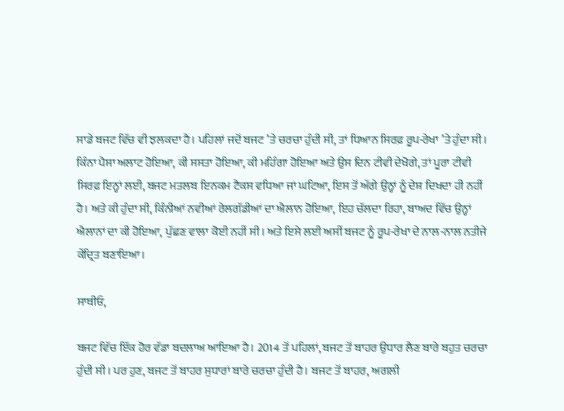ਸਾਡੇ ਬਜਟ ਵਿੱਚ ਵੀ ਝਲਕਦਾ ਹੈ। ਪਹਿਲਾਂ ਜਦੋਂ ਬਜਟ ’ਤੇ ਚਰਚਾ ਹੁੰਦੀ ਸੀ, ਤਾਂ ਧਿਆਨ ਸਿਰਫ਼ ਰੂਪ-ਰੇਖਾ ’ਤੇ ਹੁੰਦਾ ਸੀ। ਕਿੰਨਾ ਪੈਸਾ ਅਲਾਟ ਹੋਇਆ, ਕੀ ਸਸਤਾ ਹੋਇਆ, ਕੀ ਮਹਿੰਗਾ ਹੋਇਆ ਅਤੇ ਉਸ ਦਿਨ ਟੀਵੀ ਦੇਖੋਗੇ, ਤਾਂ ਪੂਰਾ ਟੀਵੀ ਸਿਰਫ਼ ਇਨ੍ਹਾਂ ਲਈ, ਬਜਟ ਮਤਲਬ ਇਨਕਮ ਟੈਕਸ ਵਧਿਆ ਜਾਂ ਘਟਿਆ, ਇਸ ਤੋਂ ਅੱਗੇ ਉਨ੍ਹਾਂ ਨੂੰ ਦੇਸ਼ ਦਿਖਦਾ ਹੀ ਨਹੀਂ ਹੈ। ਅਤੇ ਕੀ ਹੁੰਦਾ ਸੀ, ਕਿੰਨੀਆਂ ਨਵੀਆਂ ਰੇਲਗੱਡੀਆਂ ਦਾ ਐਲਾਨ ਹੋਇਆ, ਇਹ ਚੱਲਦਾ ਰਿਹਾ, ਬਾਅਦ ਵਿੱਚ ਉਨ੍ਹਾਂ ਐਲਾਨਾਂ ਦਾ ਕੀ ਹੋਇਆ, ਪੁੱਛਣ ਵਾਲਾ ਕੋਈ ਨਹੀਂ ਸੀ। ਅਤੇ ਇਸੇ ਲਈ ਅਸੀਂ ਬਜਟ ਨੂੰ ਰੂਪ-ਰੇਖਾ ਦੇ ਨਾਲ-ਨਾਲ ਨਤੀਜੇ ਕੇਂਦ੍ਰਿਤ ਬਣਾਇਆ।

ਸਾਥੀਓ,

ਬਜਟ ਵਿੱਚ ਇੱਕ ਹੋਰ ਵੱਡਾ ਬਦਲਾਅ ਆਇਆ ਹੈ। 2014 ਤੋਂ ਪਹਿਲਾਂ, ਬਜਟ ਤੋਂ ਬਾਹਰ ਉਧਾਰ ਲੈਣ ਬਾਰੇ ਬਹੁਤ ਚਰਚਾ ਹੁੰਦੀ ਸੀ। ਪਰ ਹੁਣ, ਬਜਟ ਤੋਂ ਬਾਹਰ ਸੁਧਾਰਾਂ ਬਾਰੇ ਚਰਚਾ ਹੁੰਦੀ ਹੈ। ਬਜਟ ਤੋਂ ਬਾਹਰ, ਅਗਲੀ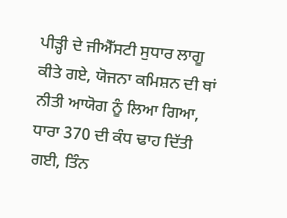ਪੀੜ੍ਹੀ ਦੇ ਜੀਐੱਸਟੀ ਸੁਧਾਰ ਲਾਗੂ ਕੀਤੇ ਗਏ, ਯੋਜਨਾ ਕਮਿਸ਼ਨ ਦੀ ਥਾਂ ਨੀਤੀ ਆਯੋਗ ਨੂੰ ਲਿਆ ਗਿਆ, ਧਾਰਾ 370 ਦੀ ਕੰਧ ਢਾਹ ਦਿੱਤੀ ਗਈ, ਤਿੰਨ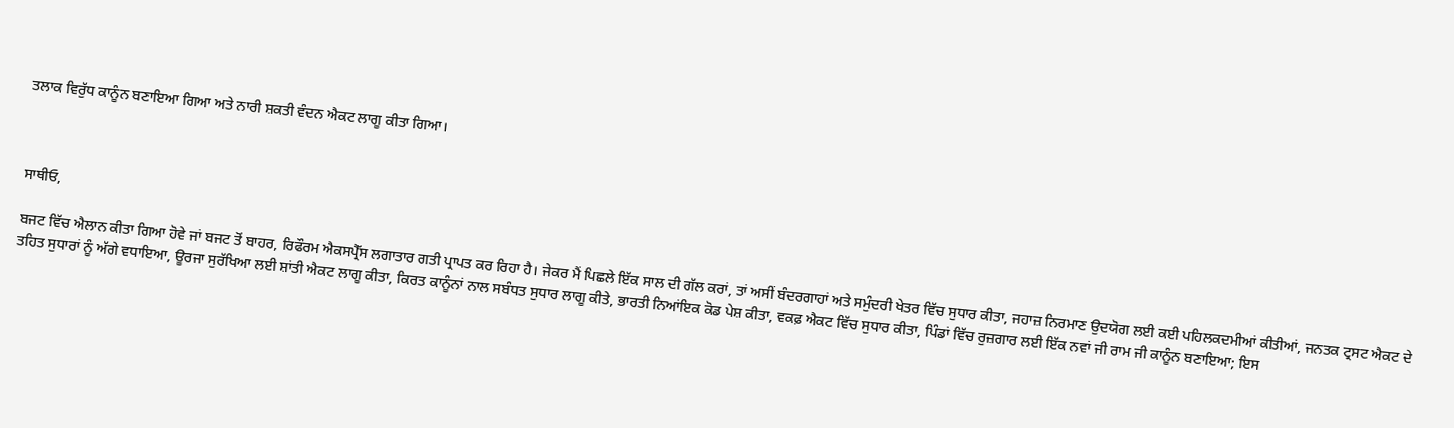ਤਲਾਕ ਵਿਰੁੱਧ ਕਾਨੂੰਨ ਬਣਾਇਆ ਗਿਆ ਅਤੇ ਨਾਰੀ ਸ਼ਕਤੀ ਵੰਦਨ ਐਕਟ ਲਾਗੂ ਕੀਤਾ ਗਿਆ।



ਸਾਥੀਓ,

ਬਜਟ ਵਿੱਚ ਐਲਾਨ ਕੀਤਾ ਗਿਆ ਹੋਵੇ ਜਾਂ ਬਜਟ ਤੋਂ ਬਾਹਰ, ਰਿਫੌਰਮ ਐਕਸਪ੍ਰੈੱਸ ਲਗਾਤਾਰ ਗਤੀ ਪ੍ਰਾਪਤ ਕਰ ਰਿਹਾ ਹੈ। ਜੇਕਰ ਮੈਂ ਪਿਛਲੇ ਇੱਕ ਸਾਲ ਦੀ ਗੱਲ ਕਰਾਂ, ਤਾਂ ਅਸੀਂ ਬੰਦਰਗਾਹਾਂ ਅਤੇ ਸਮੁੰਦਰੀ ਖੇਤਰ ਵਿੱਚ ਸੁਧਾਰ ਕੀਤਾ, ਜਹਾਜ਼ ਨਿਰਮਾਣ ਉਦਯੋਗ ਲਈ ਕਈ ਪਹਿਲਕਦਮੀਆਂ ਕੀਤੀਆਂ, ਜਨਤਕ ਟ੍ਰਸਟ ਐਕਟ ਦੇ ਤਹਿਤ ਸੁਧਾਰਾਂ ਨੂੰ ਅੱਗੇ ਵਧਾਇਆ, ਊਰਜਾ ਸੁਰੱਖਿਆ ਲਈ ਸ਼ਾਂਤੀ ਐਕਟ ਲਾਗੂ ਕੀਤਾ, ਕਿਰਤ ਕਾਨੂੰਨਾਂ ਨਾਲ ਸਬੰਧਤ ਸੁਧਾਰ ਲਾਗੂ ਕੀਤੇ, ਭਾਰਤੀ ਨਿਆਂਇਕ ਕੋਡ ਪੇਸ਼ ਕੀਤਾ, ਵਕਫ਼ ਐਕਟ ਵਿੱਚ ਸੁਧਾਰ ਕੀਤਾ, ਪਿੰਡਾਂ ਵਿੱਚ ਰੁਜ਼ਗਾਰ ਲਈ ਇੱਕ ਨਵਾਂ ਜੀ ਰਾਮ ਜੀ ਕਾਨੂੰਨ ਬਣਾਇਆ; ਇਸ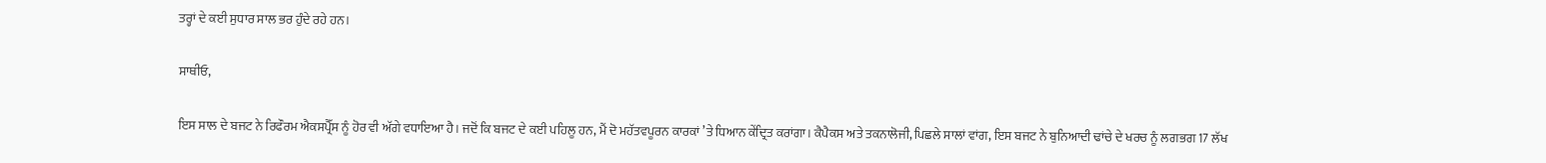ਤਰ੍ਹਾਂ ਦੇ ਕਈ ਸੁਧਾਰ ਸਾਲ ਭਰ ਹੁੰਦੇ ਰਹੇ ਹਨ।

ਸਾਥੀਓ,

ਇਸ ਸਾਲ ਦੇ ਬਜਟ ਨੇ ਰਿਫੌਰਮ ਐਕਸਪ੍ਰੈੱਸ ਨੂੰ ਹੋਰ ਵੀ ਅੱਗੇ ਵਧਾਇਆ ਹੈ। ਜਦੋਂ ਕਿ ਬਜਟ ਦੇ ਕਈ ਪਹਿਲੂ ਹਨ, ਮੈਂ ਦੋ ਮਹੱਤਵਪੂਰਨ ਕਾਰਕਾਂ ’ਤੇ ਧਿਆਨ ਕੇਂਦ੍ਰਿਤ ਕਰਾਂਗਾ। ਕੈਪੈਕਸ ਅਤੇ ਤਕਨਾਲੋਜੀ, ਪਿਛਲੇ ਸਾਲਾਂ ਵਾਂਗ, ਇਸ ਬਜਟ ਨੇ ਬੁਨਿਆਦੀ ਢਾਂਚੇ ਦੇ ਖਰਚ ਨੂੰ ਲਗਭਗ 17 ਲੱਖ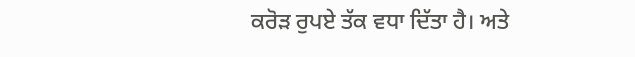ਕਰੋੜ ਰੁਪਏ ਤੱਕ ਵਧਾ ਦਿੱਤਾ ਹੈ। ਅਤੇ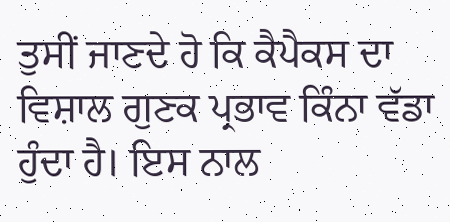ਤੁਸੀਂ ਜਾਣਦੇ ਹੋ ਕਿ ਕੈਪੈਕਸ ਦਾ ਵਿਸ਼ਾਲ ਗੁਣਕ ਪ੍ਰਭਾਵ ਕਿੰਨਾ ਵੱਡਾ ਹੁੰਦਾ ਹੈ। ਇਸ ਨਾਲ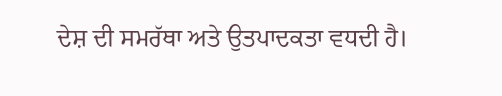ਦੇਸ਼ ਦੀ ਸਮਰੱਥਾ ਅਤੇ ਉਤਪਾਦਕਤਾ ਵਧਦੀ ਹੈ।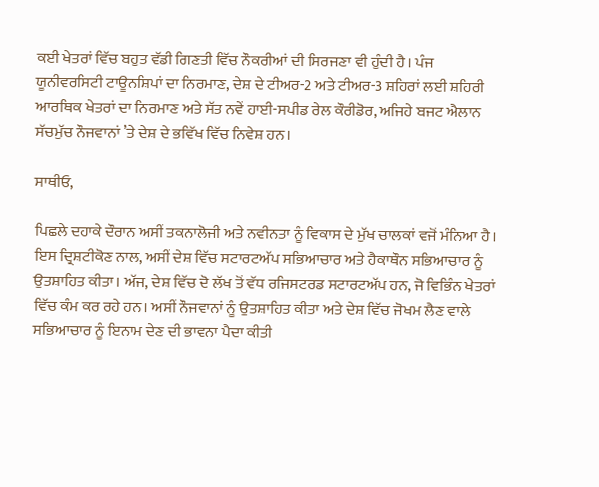ਕਈ ਖੇਤਰਾਂ ਵਿੱਚ ਬਹੁਤ ਵੱਡੀ ਗਿਣਤੀ ਵਿੱਚ ਨੌਕਰੀਆਂ ਦੀ ਸਿਰਜਣਾ ਵੀ ਹੁੰਦੀ ਹੈ। ਪੰਜ ਯੂਨੀਵਰਸਿਟੀ ਟਾਊਨਸ਼ਿਪਾਂ ਦਾ ਨਿਰਮਾਣ, ਦੇਸ਼ ਦੇ ਟੀਅਰ-2 ਅਤੇ ਟੀਅਰ-3 ਸ਼ਹਿਰਾਂ ਲਈ ਸ਼ਹਿਰੀ ਆਰਥਿਕ ਖੇਤਰਾਂ ਦਾ ਨਿਰਮਾਣ ਅਤੇ ਸੱਤ ਨਵੇਂ ਹਾਈ-ਸਪੀਡ ਰੇਲ ਕੌਰੀਡੋਰ, ਅਜਿਹੇ ਬਜਟ ਐਲਾਨ ਸੱਚਮੁੱਚ ਨੌਜਵਾਨਾਂ ’ਤੇ ਦੇਸ਼ ਦੇ ਭਵਿੱਖ ਵਿੱਚ ਨਿਵੇਸ਼ ਹਨ।

ਸਾਥੀਓ,

ਪਿਛਲੇ ਦਹਾਕੇ ਦੌਰਾਨ ਅਸੀਂ ਤਕਨਾਲੋਜੀ ਅਤੇ ਨਵੀਨਤਾ ਨੂੰ ਵਿਕਾਸ ਦੇ ਮੁੱਖ ਚਾਲਕਾਂ ਵਜੋਂ ਮੰਨਿਆ ਹੈ। ਇਸ ਦ੍ਰਿਸ਼ਟੀਕੋਣ ਨਾਲ, ਅਸੀਂ ਦੇਸ਼ ਵਿੱਚ ਸਟਾਰਟਅੱਪ ਸਭਿਆਚਾਰ ਅਤੇ ਹੈਕਾਥੌਨ ਸਭਿਆਚਾਰ ਨੂੰ ਉਤਸ਼ਾਹਿਤ ਕੀਤਾ। ਅੱਜ, ਦੇਸ਼ ਵਿੱਚ ਦੋ ਲੱਖ ਤੋਂ ਵੱਧ ਰਜਿਸਟਰਡ ਸਟਾਰਟਅੱਪ ਹਨ, ਜੋ ਵਿਭਿੰਨ ਖੇਤਰਾਂ ਵਿੱਚ ਕੰਮ ਕਰ ਰਹੇ ਹਨ। ਅਸੀਂ ਨੌਜਵਾਨਾਂ ਨੂੰ ਉਤਸ਼ਾਹਿਤ ਕੀਤਾ ਅਤੇ ਦੇਸ਼ ਵਿੱਚ ਜੋਖਮ ਲੈਣ ਵਾਲੇ ਸਭਿਆਚਾਰ ਨੂੰ ਇਨਾਮ ਦੇਣ ਦੀ ਭਾਵਨਾ ਪੈਦਾ ਕੀਤੀ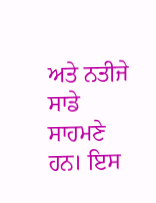ਅਤੇ ਨਤੀਜੇ ਸਾਡੇ ਸਾਹਮਣੇ ਹਨ। ਇਸ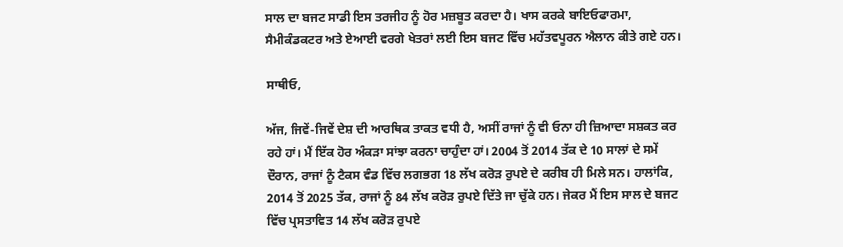ਸਾਲ ਦਾ ਬਜਟ ਸਾਡੀ ਇਸ ਤਰਜੀਹ ਨੂੰ ਹੋਰ ਮਜ਼ਬੂਤ ਕਰਦਾ ਹੈ। ਖਾਸ ਕਰਕੇ ਬਾਇਓਫਾਰਮਾ, ਸੈਮੀਕੰਡਕਟਰ ਅਤੇ ਏਆਈ ਵਰਗੇ ਖੇਤਰਾਂ ਲਈ ਇਸ ਬਜਟ ਵਿੱਚ ਮਹੱਤਵਪੂਰਨ ਐਲਾਨ ਕੀਤੇ ਗਏ ਹਨ।

ਸਾਥੀਓ,

ਅੱਜ, ਜਿਵੇਂ-ਜਿਵੇਂ ਦੇਸ਼ ਦੀ ਆਰਥਿਕ ਤਾਕਤ ਵਧੀ ਹੈ, ਅਸੀਂ ਰਾਜਾਂ ਨੂੰ ਵੀ ਓਨਾ ਹੀ ਜ਼ਿਆਦਾ ਸਸ਼ਕਤ ਕਰ ਰਹੇ ਹਾਂ। ਮੈਂ ਇੱਕ ਹੋਰ ਅੰਕੜਾ ਸਾਂਝਾ ਕਰਨਾ ਚਾਹੁੰਦਾ ਹਾਂ। 2004 ਤੋਂ 2014 ਤੱਕ ਦੇ 10 ਸਾਲਾਂ ਦੇ ਸਮੇਂ ਦੌਰਾਨ, ਰਾਜਾਂ ਨੂੰ ਟੈਕਸ ਵੰਡ ਵਿੱਚ ਲਗਭਗ 18 ਲੱਖ ਕਰੋੜ ਰੁਪਏ ਦੇ ਕਰੀਬ ਹੀ ਮਿਲੇ ਸਨ। ਹਾਲਾਂਕਿ, 2014 ਤੋਂ 2025 ਤੱਕ, ਰਾਜਾਂ ਨੂੰ 84 ਲੱਖ ਕਰੋੜ ਰੁਪਏ ਦਿੱਤੇ ਜਾ ਚੁੱਕੇ ਹਨ। ਜੇਕਰ ਮੈਂ ਇਸ ਸਾਲ ਦੇ ਬਜਟ ਵਿੱਚ ਪ੍ਰਸਤਾਵਿਤ 14 ਲੱਖ ਕਰੋੜ ਰੁਪਏ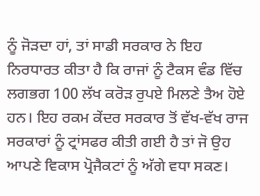ਨੂੰ ਜੋੜਦਾ ਹਾਂ, ਤਾਂ ਸਾਡੀ ਸਰਕਾਰ ਨੇ ਇਹ ਨਿਰਧਾਰਤ ਕੀਤਾ ਹੈ ਕਿ ਰਾਜਾਂ ਨੂੰ ਟੈਕਸ ਵੰਡ ਵਿੱਚ ਲਗਭਗ 100 ਲੱਖ ਕਰੋੜ ਰੁਪਏ ਮਿਲਣੇ ਤੈਅ ਹੋਏ ਹਨ। ਇਹ ਰਕਮ ਕੇਂਦਰ ਸਰਕਾਰ ਤੋਂ ਵੱਖ-ਵੱਖ ਰਾਜ ਸਰਕਾਰਾਂ ਨੂੰ ਟ੍ਰਾਂਸਫਰ ਕੀਤੀ ਗਈ ਹੈ ਤਾਂ ਜੋ ਉਹ ਆਪਣੇ ਵਿਕਾਸ ਪ੍ਰੋਜੈਕਟਾਂ ਨੂੰ ਅੱਗੇ ਵਧਾ ਸਕਣ।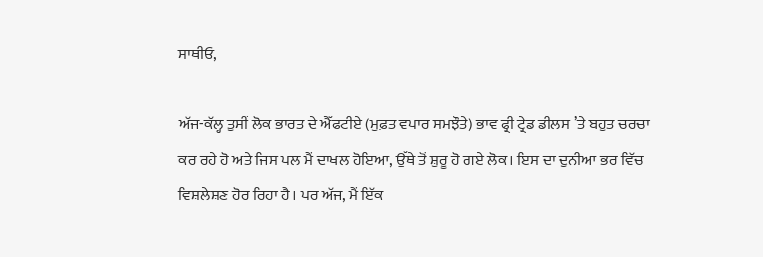ਸਾਥੀਓ,

ਅੱਜ-ਕੱਲ੍ਹ ਤੁਸੀਂ ਲੋਕ ਭਾਰਤ ਦੇ ਐੱਫਟੀਏ (ਮੁਫ਼ਤ ਵਪਾਰ ਸਮਝੌਤੇ) ਭਾਵ ਫ੍ਰੀ ਟ੍ਰੇਡ ਡੀਲਸ ’ਤੇ ਬਹੁਤ ਚਰਚਾ ਕਰ ਰਹੇ ਹੋ ਅਤੇ ਜਿਸ ਪਲ ਮੈਂ ਦਾਖਲ ਹੋਇਆ, ਉੱਥੇ ਤੋਂ ਸ਼ੁਰੂ ਹੋ ਗਏ ਲੋਕ। ਇਸ ਦਾ ਦੁਨੀਆ ਭਰ ਵਿੱਚ ਵਿਸ਼ਲੇਸ਼ਣ ਹੋਰ ਰਿਹਾ ਹੈ। ਪਰ ਅੱਜ, ਮੈਂ ਇੱਕ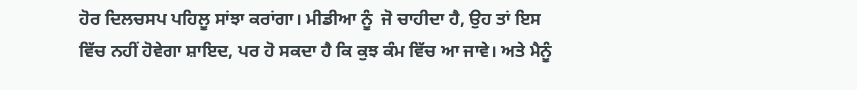ਹੋਰ ਦਿਲਚਸਪ ਪਹਿਲੂ ਸਾਂਝਾ ਕਰਾਂਗਾ। ਮੀਡੀਆ ਨੂੰ  ਜੋ ਚਾਹੀਦਾ ਹੈ, ਉਹ ਤਾਂ ਇਸ ਵਿੱਚ ਨਹੀਂ ਹੋਵੇਗਾ ਸ਼ਾਇਦ, ਪਰ ਹੋ ਸਕਦਾ ਹੈ ਕਿ ਕੁਝ ਕੰਮ ਵਿੱਚ ਆ ਜਾਵੇ। ਅਤੇ ਮੈਨੂੰ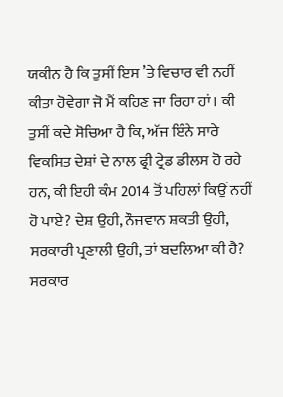ਯਕੀਨ ਹੈ ਕਿ ਤੁਸੀਂ ਇਸ ’ਤੇ ਵਿਚਾਰ ਵੀ ਨਹੀਂ ਕੀਤਾ ਹੋਵੇਗਾ ਜੋ ਮੈਂ ਕਹਿਣ ਜਾ ਰਿਹਾ ਹਾਂ। ਕੀ ਤੁਸੀਂ ਕਦੇ ਸੋਚਿਆ ਹੈ ਕਿ, ਅੱਜ ਇੰਨੇ ਸਾਰੇ ਵਿਕਸਿਤ ਦੇਸ਼ਾਂ ਦੇ ਨਾਲ ਫ੍ਰੀ ਟ੍ਰੇਡ ਡੀਲਸ ਹੋ ਰਹੇ ਹਨ, ਕੀ ਇਹੀ ਕੰਮ 2014 ਤੋਂ ਪਹਿਲਾਂ ਕਿਉਂ ਨਹੀਂ ਹੋ ਪਾਏ? ਦੇਸ਼ ਉਹੀ, ਨੌਜਵਾਨ ਸ਼ਕਤੀ ਉਹੀ, ਸਰਕਾਰੀ ਪ੍ਰਣਾਲੀ ਉਹੀ, ਤਾਂ ਬਦਲਿਆ ਕੀ ਹੈ? ਸਰਕਾਰ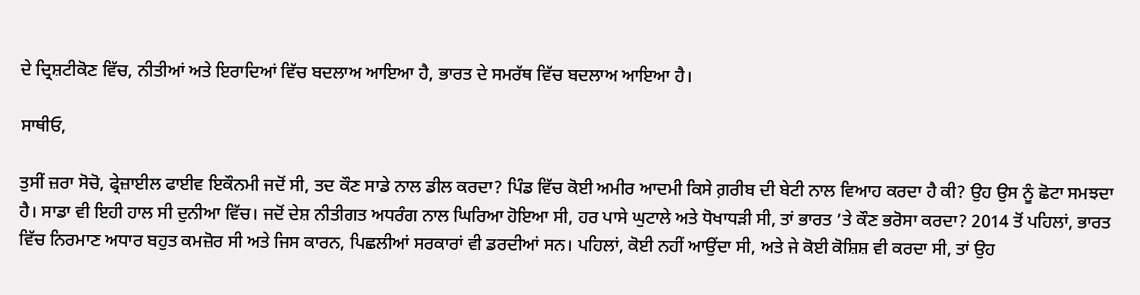ਦੇ ਦ੍ਰਿਸ਼ਟੀਕੋਣ ਵਿੱਚ, ਨੀਤੀਆਂ ਅਤੇ ਇਰਾਦਿਆਂ ਵਿੱਚ ਬਦਲਾਅ ਆਇਆ ਹੈ, ਭਾਰਤ ਦੇ ਸਮਰੱਥ ਵਿੱਚ ਬਦਲਾਅ ਆਇਆ ਹੈ।

ਸਾਥੀਓ,

ਤੁਸੀਂ ਜ਼ਰਾ ਸੋਚੋ, ਫ੍ਰੇਜ਼ਾਈਲ ਫਾਈਵ ਇਕੌਨਮੀ ਜਦੋਂ ਸੀ, ਤਦ ਕੌਣ ਸਾਡੇ ਨਾਲ ਡੀਲ ਕਰਦਾ? ਪਿੰਡ ਵਿੱਚ ਕੋਈ ਅਮੀਰ ਆਦਮੀ ਕਿਸੇ ਗ਼ਰੀਬ ਦੀ ਬੇਟੀ ਨਾਲ ਵਿਆਹ ਕਰਦਾ ਹੈ ਕੀ? ਉਹ ਉਸ ਨੂੰ ਛੋਟਾ ਸਮਝਦਾ ਹੈ। ਸਾਡਾ ਵੀ ਇਹੀ ਹਾਲ ਸੀ ਦੁਨੀਆ ਵਿੱਚ। ਜਦੋਂ ਦੇਸ਼ ਨੀਤੀਗਤ ਅਧਰੰਗ ਨਾਲ ਘਿਰਿਆ ਹੋਇਆ ਸੀ, ਹਰ ਪਾਸੇ ਘੁਟਾਲੇ ਅਤੇ ਧੋਖਾਧੜੀ ਸੀ, ਤਾਂ ਭਾਰਤ ’ਤੇ ਕੌਣ ਭਰੋਸਾ ਕਰਦਾ? 2014 ਤੋਂ ਪਹਿਲਾਂ, ਭਾਰਤ ਵਿੱਚ ਨਿਰਮਾਣ ਅਧਾਰ ਬਹੁਤ ਕਮਜ਼ੋਰ ਸੀ ਅਤੇ ਜਿਸ ਕਾਰਨ, ਪਿਛਲੀਆਂ ਸਰਕਾਰਾਂ ਵੀ ਡਰਦੀਆਂ ਸਨ। ਪਹਿਲਾਂ, ਕੋਈ ਨਹੀਂ ਆਉਂਦਾ ਸੀ, ਅਤੇ ਜੇ ਕੋਈ ਕੋਸ਼ਿਸ਼ ਵੀ ਕਰਦਾ ਸੀ, ਤਾਂ ਉਹ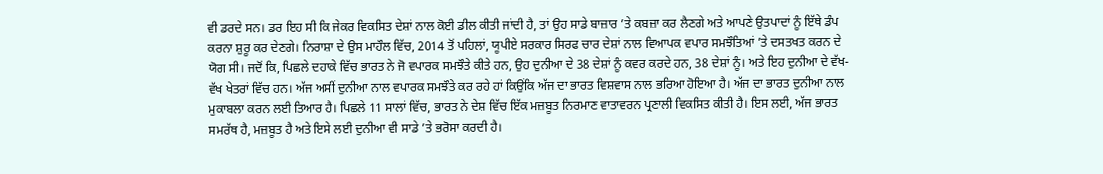ਵੀ ਡਰਦੇ ਸਨ। ਡਰ ਇਹ ਸੀ ਕਿ ਜੇਕਰ ਵਿਕਸਿਤ ਦੇਸ਼ਾਂ ਨਾਲ ਕੋਈ ਡੀਲ ਕੀਤੀ ਜਾਂਦੀ ਹੈ, ਤਾਂ ਉਹ ਸਾਡੇ ਬਾਜ਼ਾਰ ’ਤੇ ਕਬਜ਼ਾ ਕਰ ਲੈਣਗੇ ਅਤੇ ਆਪਣੇ ਉਤਪਾਦਾਂ ਨੂੰ ਇੱਥੇ ਡੰਪ ਕਰਨਾ ਸ਼ੁਰੂ ਕਰ ਦੇਣਗੇ। ਨਿਰਾਸ਼ਾ ਦੇ ਉਸ ਮਾਹੌਲ ਵਿੱਚ, 2014 ਤੋਂ ਪਹਿਲਾਂ, ਯੂਪੀਏ ਸਰਕਾਰ ਸਿਰਫ ਚਾਰ ਦੇਸ਼ਾਂ ਨਾਲ ਵਿਆਪਕ ਵਪਾਰ ਸਮਝੌਤਿਆਂ ’ਤੇ ਦਸਤਖਤ ਕਰਨ ਦੇ ਯੋਗ ਸੀ। ਜਦੋਂ ਕਿ, ਪਿਛਲੇ ਦਹਾਕੇ ਵਿੱਚ ਭਾਰਤ ਨੇ ਜੋ ਵਪਾਰਕ ਸਮਝੌਤੇ ਕੀਤੇ ਹਨ, ਉਹ ਦੁਨੀਆ ਦੇ 38 ਦੇਸ਼ਾਂ ਨੂੰ ਕਵਰ ਕਰਦੇ ਹਨ, 38 ਦੇਸ਼ਾਂ ਨੂੰ। ਅਤੇ ਇਹ ਦੁਨੀਆ ਦੇ ਵੱਖ-ਵੱਖ ਖੇਤਰਾਂ ਵਿੱਚ ਹਨ। ਅੱਜ ਅਸੀਂ ਦੁਨੀਆ ਨਾਲ ਵਪਾਰਕ ਸਮਝੌਤੇ ਕਰ ਰਹੇ ਹਾਂ ਕਿਉਂਕਿ ਅੱਜ ਦਾ ਭਾਰਤ ਵਿਸ਼ਵਾਸ ਨਾਲ ਭਰਿਆ ਹੋਇਆ ਹੈ। ਅੱਜ ਦਾ ਭਾਰਤ ਦੁਨੀਆ ਨਾਲ ਮੁਕਾਬਲਾ ਕਰਨ ਲਈ ਤਿਆਰ ਹੈ। ਪਿਛਲੇ 11 ਸਾਲਾਂ ਵਿੱਚ, ਭਾਰਤ ਨੇ ਦੇਸ਼ ਵਿੱਚ ਇੱਕ ਮਜ਼ਬੂਤ ਨਿਰਮਾਣ ਵਾਤਾਵਰਨ ਪ੍ਰਣਾਲੀ ਵਿਕਸਿਤ ਕੀਤੀ ਹੈ। ਇਸ ਲਈ, ਅੱਜ ਭਾਰਤ ਸਮਰੱਥ ਹੈ, ਮਜ਼ਬੂਤ ਹੈ ਅਤੇ ਇਸੇ ਲਈ ਦੁਨੀਆ ਵੀ ਸਾਡੇ ’ਤੇ ਭਰੋਸਾ ਕਰਦੀ ਹੈ।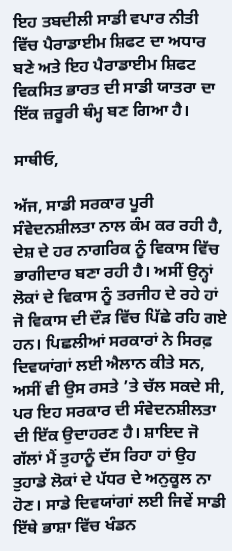ਇਹ ਤਬਦੀਲੀ ਸਾਡੀ ਵਪਾਰ ਨੀਤੀ ਵਿੱਚ ਪੈਰਾਡਾਈਮ ਸ਼ਿਫਟ ਦਾ ਅਧਾਰ ਬਣੇ ਅਤੇ ਇਹ ਪੈਰਾਡਾਈਮ ਸ਼ਿਫਟ ਵਿਕਸਿਤ ਭਾਰਤ ਦੀ ਸਾਡੀ ਯਾਤਰਾ ਦਾ ਇੱਕ ਜ਼ਰੂਰੀ ਥੰਮ੍ਹ ਬਣ ਗਿਆ ਹੈ।

ਸਾਥੀਓ,

ਅੱਜ, ਸਾਡੀ ਸਰਕਾਰ ਪੂਰੀ ਸੰਵੇਦਨਸ਼ੀਲਤਾ ਨਾਲ ਕੰਮ ਕਰ ਰਹੀ ਹੈ, ਦੇਸ਼ ਦੇ ਹਰ ਨਾਗਰਿਕ ਨੂੰ ਵਿਕਾਸ ਵਿੱਚ ਭਾਗੀਦਾਰ ਬਣਾ ਰਹੀ ਹੈ। ਅਸੀਂ ਉਨ੍ਹਾਂ ਲੋਕਾਂ ਦੇ ਵਿਕਾਸ ਨੂੰ ਤਰਜੀਹ ਦੇ ਰਹੇ ਹਾਂ ਜੋ ਵਿਕਾਸ ਦੀ ਦੌੜ ਵਿੱਚ ਪਿੱਛੇ ਰਹਿ ਗਏ ਹਨ। ਪਿਛਲੀਆਂ ਸਰਕਾਰਾਂ ਨੇ ਸਿਰਫ਼ ਦਿਵਯਾਂਗਾਂ ਲਈ ਐਲਾਨ ਕੀਤੇ ਸਨ, ਅਸੀਂ ਵੀ ਉਸ ਰਸਤੇ ’ਤੇ ਚੱਲ ਸਕਦੇ ਸੀ, ਪਰ ਇਹ ਸਰਕਾਰ ਦੀ ਸੰਵੇਦਨਸ਼ੀਲਤਾ ਦੀ ਇੱਕ ਉਦਾਹਰਣ ਹੈ। ਸ਼ਾਇਦ ਜੋ ਗੱਲਾਂ ਮੈਂ ਤੁਹਾਨੂੰ ਦੱਸ ਰਿਹਾ ਹਾਂ ਉਹ ਤੁਹਾਡੇ ਲੋਕਾਂ ਦੇ ਪੱਧਰ ਦੇ ਅਨੁਕੂਲ ਨਾ ਹੋਣ। ਸਾਡੇ ਦਿਵਯਾਂਗਾਂ ਲਈ ਜਿਵੇਂ ਸਾਡੀ ਇੱਥੇ ਭਾਸ਼ਾ ਵਿੱਚ ਖੰਡਨ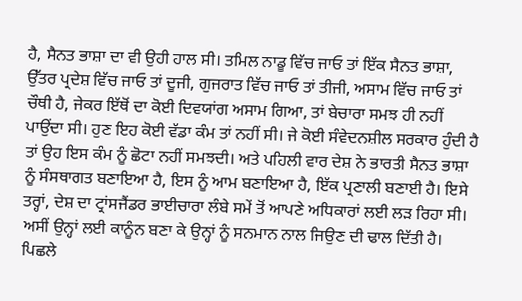ਹੈ, ਸੈਨਤ ਭਾਸ਼ਾ ਦਾ ਵੀ ਉਹੀ ਹਾਲ ਸੀ। ਤਮਿਲ ਨਾਡੂ ਵਿੱਚ ਜਾਓ ਤਾਂ ਇੱਕ ਸੈਨਤ ਭਾਸ਼ਾ, ਉੱਤਰ ਪ੍ਰਦੇਸ਼ ਵਿੱਚ ਜਾਓ ਤਾਂ ਦੂਜੀ, ਗੁਜਰਾਤ ਵਿੱਚ ਜਾਓ ਤਾਂ ਤੀਜੀ, ਅਸਾਮ ਵਿੱਚ ਜਾਓ ਤਾਂ ਚੌਥੀ ਹੈ, ਜੇਕਰ ਇੱਥੋਂ ਦਾ ਕੋਈ ਦਿਵਯਾਂਗ ਅਸਾਮ ਗਿਆ, ਤਾਂ ਬੇਚਾਰਾ ਸਮਝ ਹੀ ਨਹੀਂ ਪਾਉਂਦਾ ਸੀ। ਹੁਣ ਇਹ ਕੋਈ ਵੱਡਾ ਕੰਮ ਤਾਂ ਨਹੀਂ ਸੀ। ਜੇ ਕੋਈ ਸੰਵੇਦਨਸ਼ੀਲ ਸਰਕਾਰ ਹੁੰਦੀ ਹੈ ਤਾਂ ਉਹ ਇਸ ਕੰਮ ਨੂੰ ਛੋਟਾ ਨਹੀਂ ਸਮਝਦੀ। ਅਤੇ ਪਹਿਲੀ ਵਾਰ ਦੇਸ਼ ਨੇ ਭਾਰਤੀ ਸੈਨਤ ਭਾਸ਼ਾ ਨੂੰ ਸੰਸਥਾਗਤ ਬਣਾਇਆ ਹੈ, ਇਸ ਨੂੰ ਆਮ ਬਣਾਇਆ ਹੈ, ਇੱਕ ਪ੍ਰਣਾਲੀ ਬਣਾਈ ਹੈ। ਇਸੇ ਤਰ੍ਹਾਂ, ਦੇਸ਼ ਦਾ ਟ੍ਰਾਂਸਜੈਂਡਰ ਭਾਈਚਾਰਾ ਲੰਬੇ ਸਮੇਂ ਤੋਂ ਆਪਣੇ ਅਧਿਕਾਰਾਂ ਲਈ ਲੜ ਰਿਹਾ ਸੀ। ਅਸੀਂ ਉਨ੍ਹਾਂ ਲਈ ਕਾਨੂੰਨ ਬਣਾ ਕੇ ਉਨ੍ਹਾਂ ਨੂੰ ਸਨਮਾਨ ਨਾਲ ਜਿਉਣ ਦੀ ਢਾਲ ਦਿੱਤੀ ਹੈ। ਪਿਛਲੇ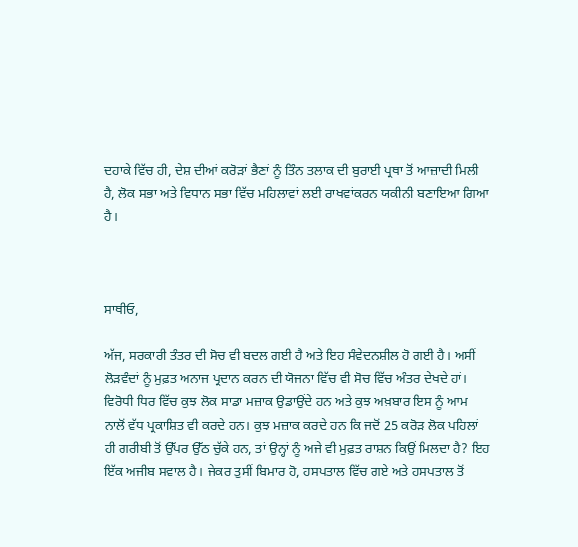ਦਹਾਕੇ ਵਿੱਚ ਹੀ, ਦੇਸ਼ ਦੀਆਂ ਕਰੋੜਾਂ ਭੈਣਾਂ ਨੂੰ ਤਿੰਨ ਤਲਾਕ ਦੀ ਬੁਰਾਈ ਪ੍ਰਥਾ ਤੋਂ ਆਜ਼ਾਦੀ ਮਿਲੀ ਹੈ, ਲੋਕ ਸਭਾ ਅਤੇ ਵਿਧਾਨ ਸਭਾ ਵਿੱਚ ਮਹਿਲਾਵਾਂ ਲਈ ਰਾਖਵਾਂਕਰਨ ਯਕੀਨੀ ਬਣਾਇਆ ਗਿਆ ਹੈ।



ਸਾਥੀਓ,

ਅੱਜ, ਸਰਕਾਰੀ ਤੰਤਰ ਦੀ ਸੋਚ ਵੀ ਬਦਲ ਗਈ ਹੈ ਅਤੇ ਇਹ ਸੰਵੇਦਨਸ਼ੀਲ ਹੋ ਗਈ ਹੈ। ਅਸੀਂ ਲੋੜਵੰਦਾਂ ਨੂੰ ਮੁਫ਼ਤ ਅਨਾਜ ਪ੍ਰਦਾਨ ਕਰਨ ਦੀ ਯੋਜਨਾ ਵਿੱਚ ਵੀ ਸੋਚ ਵਿੱਚ ਅੰਤਰ ਦੇਖਦੇ ਹਾਂ। ਵਿਰੋਧੀ ਧਿਰ ਵਿੱਚ ਕੁਝ ਲੋਕ ਸਾਡਾ ਮਜ਼ਾਕ ਉਡਾਉਂਦੇ ਹਨ ਅਤੇ ਕੁਝ ਅਖ਼ਬਾਰ ਇਸ ਨੂੰ ਆਮ ਨਾਲੋਂ ਵੱਧ ਪ੍ਰਕਾਸ਼ਿਤ ਵੀ ਕਰਦੇ ਹਨ। ਕੁਝ ਮਜ਼ਾਕ ਕਰਦੇ ਹਨ ਕਿ ਜਦੋਂ 25 ਕਰੋੜ ਲੋਕ ਪਹਿਲਾਂ ਹੀ ਗਰੀਬੀ ਤੋਂ ਉੱਪਰ ਉੱਠ ਚੁੱਕੇ ਹਨ, ਤਾਂ ਉਨ੍ਹਾਂ ਨੂੰ ਅਜੇ ਵੀ ਮੁਫ਼ਤ ਰਾਸ਼ਨ ਕਿਉਂ ਮਿਲਦਾ ਹੈ? ਇਹ ਇੱਕ ਅਜੀਬ ਸਵਾਲ ਹੈ। ਜੇਕਰ ਤੁਸੀਂ ਬਿਮਾਰ ਹੋ, ਹਸਪਤਾਲ ਵਿੱਚ ਗਏ ਅਤੇ ਹਸਪਤਾਲ ਤੋਂ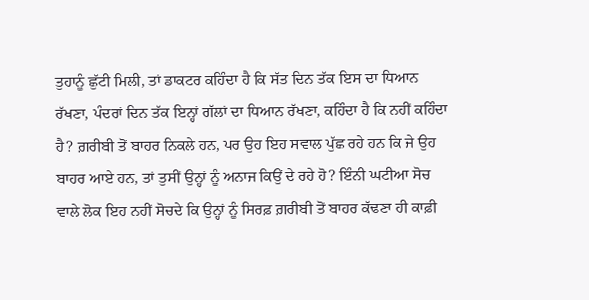ਤੁਹਾਨੂੰ ਛੁੱਟੀ ਮਿਲੀ, ਤਾਂ ਡਾਕਟਰ ਕਹਿੰਦਾ ਹੈ ਕਿ ਸੱਤ ਦਿਨ ਤੱਕ ਇਸ ਦਾ ਧਿਆਨ ਰੱਖਣਾ, ਪੰਦਰਾਂ ਦਿਨ ਤੱਕ ਇਨ੍ਹਾਂ ਗੱਲਾਂ ਦਾ ਧਿਆਨ ਰੱਖਣਾ, ਕਹਿੰਦਾ ਹੈ ਕਿ ਨਹੀਂ ਕਹਿੰਦਾ ਹੈ? ਗ਼ਰੀਬੀ ਤੋਂ ਬਾਹਰ ਨਿਕਲੇ ਹਨ, ਪਰ ਉਹ ਇਹ ਸਵਾਲ ਪੁੱਛ ਰਹੇ ਹਨ ਕਿ ਜੇ ਉਹ ਬਾਹਰ ਆਏ ਹਨ, ਤਾਂ ਤੁਸੀਂ ਉਨ੍ਹਾਂ ਨੂੰ ਅਨਾਜ ਕਿਉਂ ਦੇ ਰਹੇ ਹੋ? ਇੰਨੀ ਘਟੀਆ ਸੋਚ ਵਾਲੇ ਲੋਕ ਇਹ ਨਹੀਂ ਸੋਚਦੇ ਕਿ ਉਨ੍ਹਾਂ ਨੂੰ ਸਿਰਫ਼ ਗ਼ਰੀਬੀ ਤੋਂ ਬਾਹਰ ਕੱਢਣਾ ਹੀ ਕਾਫ਼ੀ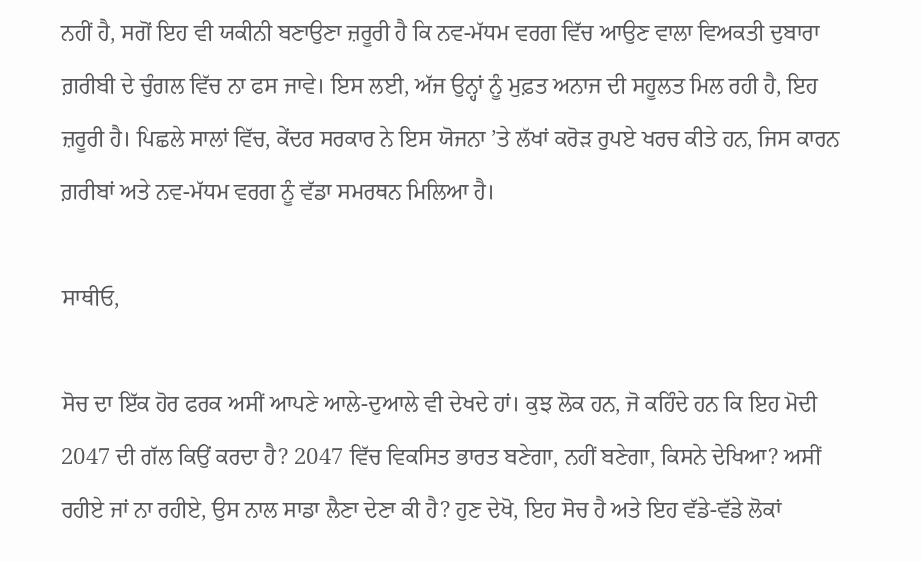ਨਹੀਂ ਹੈ, ਸਗੋਂ ਇਹ ਵੀ ਯਕੀਨੀ ਬਣਾਉਣਾ ਜ਼ਰੂਰੀ ਹੈ ਕਿ ਨਵ-ਮੱਧਮ ਵਰਗ ਵਿੱਚ ਆਉਣ ਵਾਲਾ ਵਿਅਕਤੀ ਦੁਬਾਰਾ ਗ਼ਰੀਬੀ ਦੇ ਚੁੰਗਲ ਵਿੱਚ ਨਾ ਫਸ ਜਾਵੇ। ਇਸ ਲਈ, ਅੱਜ ਉਨ੍ਹਾਂ ਨੂੰ ਮੁਫ਼ਤ ਅਨਾਜ ਦੀ ਸਹੂਲਤ ਮਿਲ ਰਹੀ ਹੈ, ਇਹ ਜ਼ਰੂਰੀ ਹੈ। ਪਿਛਲੇ ਸਾਲਾਂ ਵਿੱਚ, ਕੇਂਦਰ ਸਰਕਾਰ ਨੇ ਇਸ ਯੋਜਨਾ ’ਤੇ ਲੱਖਾਂ ਕਰੋੜ ਰੁਪਏ ਖਰਚ ਕੀਤੇ ਹਨ, ਜਿਸ ਕਾਰਨ ਗ਼ਰੀਬਾਂ ਅਤੇ ਨਵ-ਮੱਧਮ ਵਰਗ ਨੂੰ ਵੱਡਾ ਸਮਰਥਨ ਮਿਲਿਆ ਹੈ।

ਸਾਥੀਓ,

ਸੋਚ ਦਾ ਇੱਕ ਹੋਰ ਫਰਕ ਅਸੀਂ ਆਪਣੇ ਆਲੇ-ਦੁਆਲੇ ਵੀ ਦੇਖਦੇ ਹਾਂ। ਕੁਝ ਲੋਕ ਹਨ, ਜੋ ਕਹਿੰਦੇ ਹਨ ਕਿ ਇਹ ਮੋਦੀ 2047 ਦੀ ਗੱਲ ਕਿਉਂ ਕਰਦਾ ਹੈ? 2047 ਵਿੱਚ ਵਿਕਸਿਤ ਭਾਰਤ ਬਣੇਗਾ, ਨਹੀਂ ਬਣੇਗਾ, ਕਿਸਨੇ ਦੇਖਿਆ? ਅਸੀਂ ਰਹੀਏ ਜਾਂ ਨਾ ਰਹੀਏ, ਉਸ ਨਾਲ ਸਾਡਾ ਲੈਣਾ ਦੇਣਾ ਕੀ ਹੈ? ਹੁਣ ਦੇਖੋ, ਇਹ ਸੋਚ ਹੈ ਅਤੇ ਇਹ ਵੱਡੇ-ਵੱਡੇ ਲੋਕਾਂ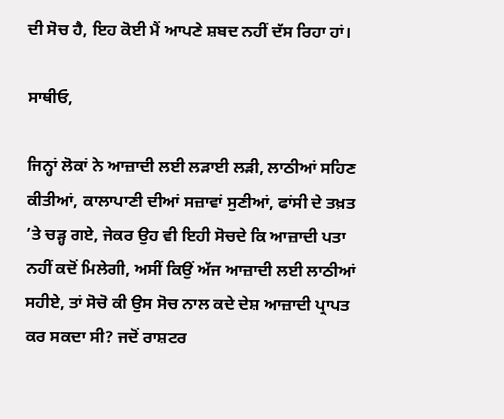ਦੀ ਸੋਚ ਹੈ, ਇਹ ਕੋਈ ਮੈਂ ਆਪਣੇ ਸ਼ਬਦ ਨਹੀਂ ਦੱਸ ਰਿਹਾ ਹਾਂ।

ਸਾਥੀਓ,

ਜਿਨ੍ਹਾਂ ਲੋਕਾਂ ਨੇ ਆਜ਼ਾਦੀ ਲਈ ਲੜਾਈ ਲੜੀ, ਲਾਠੀਆਂ ਸਹਿਣ ਕੀਤੀਆਂ, ਕਾਲਾਪਾਣੀ ਦੀਆਂ ਸਜ਼ਾਵਾਂ ਸੁਣੀਆਂ, ਫਾਂਸੀ ਦੇ ਤਖ਼ਤ ’ਤੇ ਚੜ੍ਹ ਗਏ, ਜੇਕਰ ਉਹ ਵੀ ਇਹੀ ਸੋਚਦੇ ਕਿ ਆਜ਼ਾਦੀ ਪਤਾ ਨਹੀਂ ਕਦੋਂ ਮਿਲੇਗੀ, ਅਸੀਂ ਕਿਉਂ ਅੱਜ ਆਜ਼ਾਦੀ ਲਈ ਲਾਠੀਆਂ ਸਹੀਏ, ਤਾਂ ਸੋਚੋ ਕੀ ਉਸ ਸੋਚ ਨਾਲ ਕਦੇ ਦੇਸ਼ ਆਜ਼ਾਦੀ ਪ੍ਰਾਪਤ ਕਰ ਸਕਦਾ ਸੀ? ਜਦੋਂ ਰਾਸ਼ਟਰ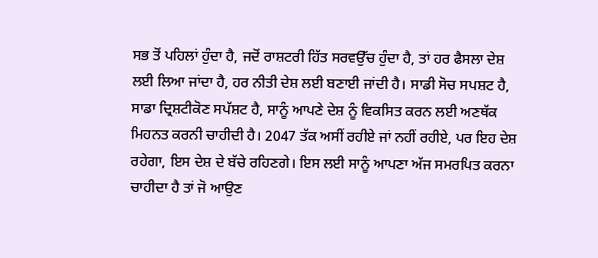ਸਭ ਤੋਂ ਪਹਿਲਾਂ ਹੁੰਦਾ ਹੈ, ਜਦੋਂ ਰਾਸ਼ਟਰੀ ਹਿੱਤ ਸਰਵਉੱਚ ਹੁੰਦਾ ਹੈ, ਤਾਂ ਹਰ ਫੈਸਲਾ ਦੇਸ਼ ਲਈ ਲਿਆ ਜਾਂਦਾ ਹੈ, ਹਰ ਨੀਤੀ ਦੇਸ਼ ਲਈ ਬਣਾਈ ਜਾਂਦੀ ਹੈ। ਸਾਡੀ ਸੋਚ ਸਪਸ਼ਟ ਹੈ, ਸਾਡਾ ਦ੍ਰਿਸ਼ਟੀਕੋਣ ਸਪੱਸ਼ਟ ਹੈ, ਸਾਨੂੰ ਆਪਣੇ ਦੇਸ਼ ਨੂੰ ਵਿਕਸਿਤ ਕਰਨ ਲਈ ਅਣਥੱਕ ਮਿਹਨਤ ਕਰਨੀ ਚਾਹੀਦੀ ਹੈ। 2047 ਤੱਕ ਅਸੀਂ ਰਹੀਏ ਜਾਂ ਨਹੀਂ ਰਹੀਏ, ਪਰ ਇਹ ਦੇਸ਼ ਰਹੇਗਾ, ਇਸ ਦੇਸ਼ ਦੇ ਬੱਚੇ ਰਹਿਣਗੇ। ਇਸ ਲਈ ਸਾਨੂੰ ਆਪਣਾ ਅੱਜ ਸਮਰਪਿਤ ਕਰਨਾ ਚਾਹੀਦਾ ਹੈ ਤਾਂ ਜੋ ਆਉਣ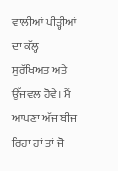ਵਾਲੀਆਂ ਪੀੜ੍ਹੀਆਂ ਦਾ ਕੱਲ੍ਹ ਸੁਰੱਖਿਅਤ ਅਤੇ ਉੱਜਵਲ ਹੋਵੇ। ਮੈਂ ਆਪਣਾ ਅੱਜ ਬੀਜ ਰਿਹਾ ਹਾਂ ਤਾਂ ਜੋ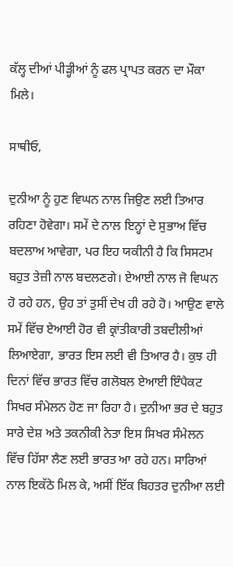ਕੱਲ੍ਹ ਦੀਆਂ ਪੀੜ੍ਹੀਆਂ ਨੂੰ ਫਲ ਪ੍ਰਾਪਤ ਕਰਨ ਦਾ ਮੌਕਾ ਮਿਲੇ।

ਸਾਥੀਓ,

ਦੁਨੀਆ ਨੂੰ ਹੁਣ ਵਿਘਨ ਨਾਲ ਜਿਉਣ ਲਈ ਤਿਆਰ ਰਹਿਣਾ ਹੋਵੇਗਾ। ਸਮੇਂ ਦੇ ਨਾਲ ਇਨ੍ਹਾਂ ਦੇ ਸੁਭਾਅ ਵਿੱਚ ਬਦਲਾਅ ਆਵੇਗਾ, ਪਰ ਇਹ ਯਕੀਨੀ ਹੈ ਕਿ ਸਿਸਟਮ ਬਹੁਤ ਤੇਜ਼ੀ ਨਾਲ ਬਦਲਣਗੇ। ਏਆਈ ਨਾਲ ਜੋ ਵਿਘਨ ਹੋ ਰਹੇ ਹਨ, ਉਹ ਤਾਂ ਤੁਸੀਂ ਦੇਖ ਹੀ ਰਹੇ ਹੋ। ਆਉਣ ਵਾਲੇ ਸਮੇਂ ਵਿੱਚ ਏਆਈ ਹੋਰ ਵੀ ਕ੍ਰਾਂਤੀਕਾਰੀ ਤਬਦੀਲੀਆਂ ਲਿਆਏਗਾ, ਭਾਰਤ ਇਸ ਲਈ ਵੀ ਤਿਆਰ ਹੈ। ਕੁਝ ਹੀ ਦਿਨਾਂ ਵਿੱਚ ਭਾਰਤ ਵਿੱਚ ਗਲੋਬਲ ਏਆਈ ਇੰਪੈਕਟ ਸਿਖਰ ਸੰਮੇਲਨ ਹੋਣ ਜਾ ਰਿਹਾ ਹੈ। ਦੁਨੀਆ ਭਰ ਦੇ ਬਹੁਤ ਸਾਰੇ ਦੇਸ਼ ਅਤੇ ਤਕਨੀਕੀ ਨੇਤਾ ਇਸ ਸਿਖਰ ਸੰਮੇਲਨ ਵਿੱਚ ਹਿੱਸਾ ਲੈਣ ਲਈ ਭਾਰਤ ਆ ਰਹੇ ਹਨ। ਸਾਰਿਆਂ ਨਾਲ ਇਕੱਠੇ ਮਿਲ ਕੇ, ਅਸੀਂ ਇੱਕ ਬਿਹਤਰ ਦੁਨੀਆ ਲਈ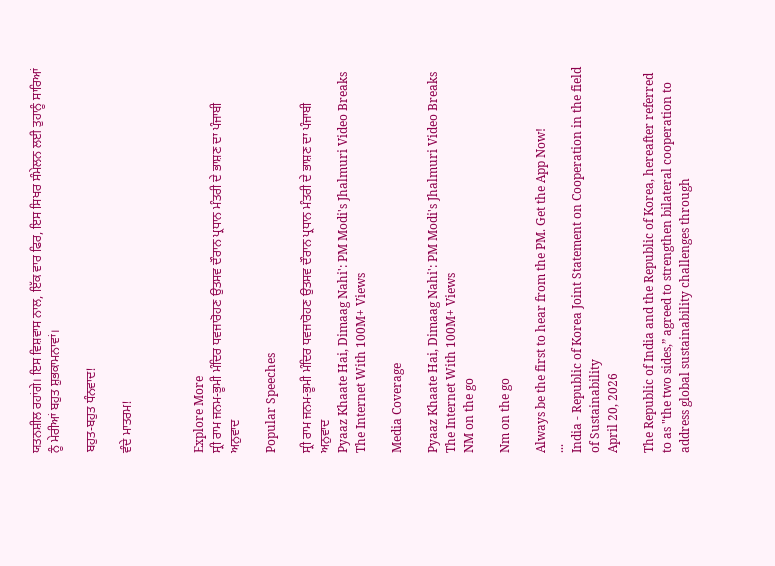ਯਤਨਸ਼ੀਲ ਰਹਾਂਗੇ। ਇਸ ਵਿਸ਼ਵਾਸ ਨਾਲ, ਇੱਕ ਵਾਰ ਫਿਰ, ਇਸ ਸਿਖਰ ਸੰਮੇਲਨ ਲਈ ਤੁਹਾਨੂੰ ਸਾਰਿਆਂ ਨੂੰ ਮੇਰੀਆਂ ਬਹੁਤ ਸ਼ੁਭਕਾਮਨਾਵਾਂ।

ਬਹੁਤ-ਬਹੁਤ ਧੰਨਵਾਦ!

ਵੰਦੇ ਮਾਤਰਮ!



Explore More
ਸ੍ਰੀ ਰਾਮ ਜਨਮ-ਭੂਮੀ ਮੰਦਿਰ ਧਵਜਾਰੋਹਣ ਉਤਸਵ ਦੌਰਾਨ ਪ੍ਰਧਾਨ ਮੰਤਰੀ ਦੇ ਭਾਸ਼ਣ ਦਾ ਪੰਜਾਬੀ ਅਨੁਵਾਦ

Popular Speeches

ਸ੍ਰੀ ਰਾਮ ਜਨਮ-ਭੂਮੀ ਮੰਦਿਰ ਧਵਜਾਰੋਹਣ ਉਤਸਵ ਦੌਰਾਨ ਪ੍ਰਧਾਨ ਮੰਤਰੀ ਦੇ ਭਾਸ਼ਣ ਦਾ ਪੰਜਾਬੀ ਅਨੁਵਾਦ
Pyaaz Khaate Hai, Dimaag Nahi': PM Modi's Jhalmuri Video Breaks The Internet With 100M+ Views

Media Coverage

Pyaaz Khaate Hai, Dimaag Nahi': PM Modi's Jhalmuri Video Breaks The Internet With 100M+ Views
NM on the go

Nm on the go

Always be the first to hear from the PM. Get the App Now!
...
India - Republic of Korea Joint Statement on Cooperation in the field of Sustainability
April 20, 2026

The Republic of India and the Republic of Korea, hereafter referred to as "the two sides,” agreed to strengthen bilateral cooperation to address global sustainability challenges through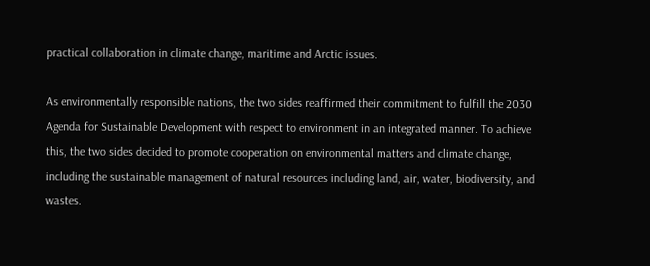practical collaboration in climate change, maritime and Arctic issues.

As environmentally responsible nations, the two sides reaffirmed their commitment to fulfill the 2030 Agenda for Sustainable Development with respect to environment in an integrated manner. To achieve this, the two sides decided to promote cooperation on environmental matters and climate change, including the sustainable management of natural resources including land, air, water, biodiversity, and wastes.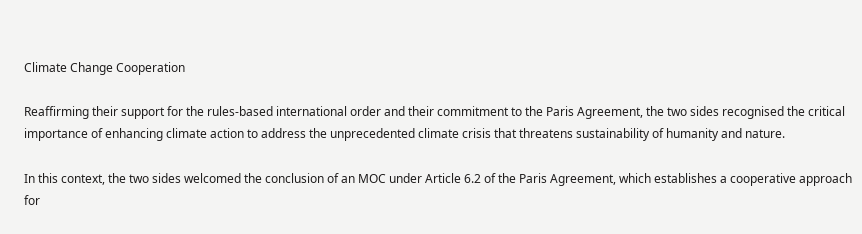Climate Change Cooperation

Reaffirming their support for the rules-based international order and their commitment to the Paris Agreement, the two sides recognised the critical importance of enhancing climate action to address the unprecedented climate crisis that threatens sustainability of humanity and nature.

In this context, the two sides welcomed the conclusion of an MOC under Article 6.2 of the Paris Agreement, which establishes a cooperative approach for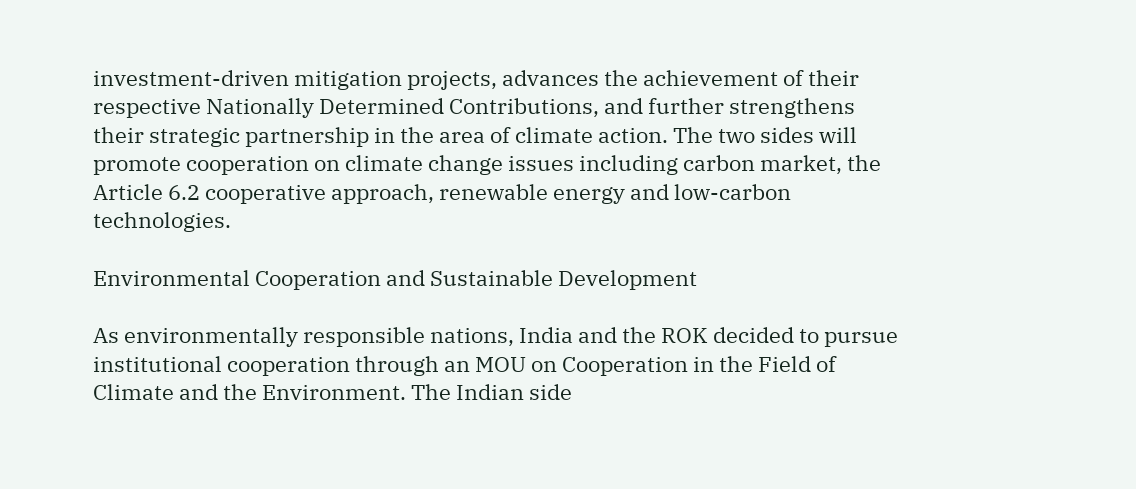investment-driven mitigation projects, advances the achievement of their respective Nationally Determined Contributions, and further strengthens their strategic partnership in the area of climate action. The two sides will promote cooperation on climate change issues including carbon market, the Article 6.2 cooperative approach, renewable energy and low-carbon technologies.

Environmental Cooperation and Sustainable Development

As environmentally responsible nations, India and the ROK decided to pursue institutional cooperation through an MOU on Cooperation in the Field of Climate and the Environment. The Indian side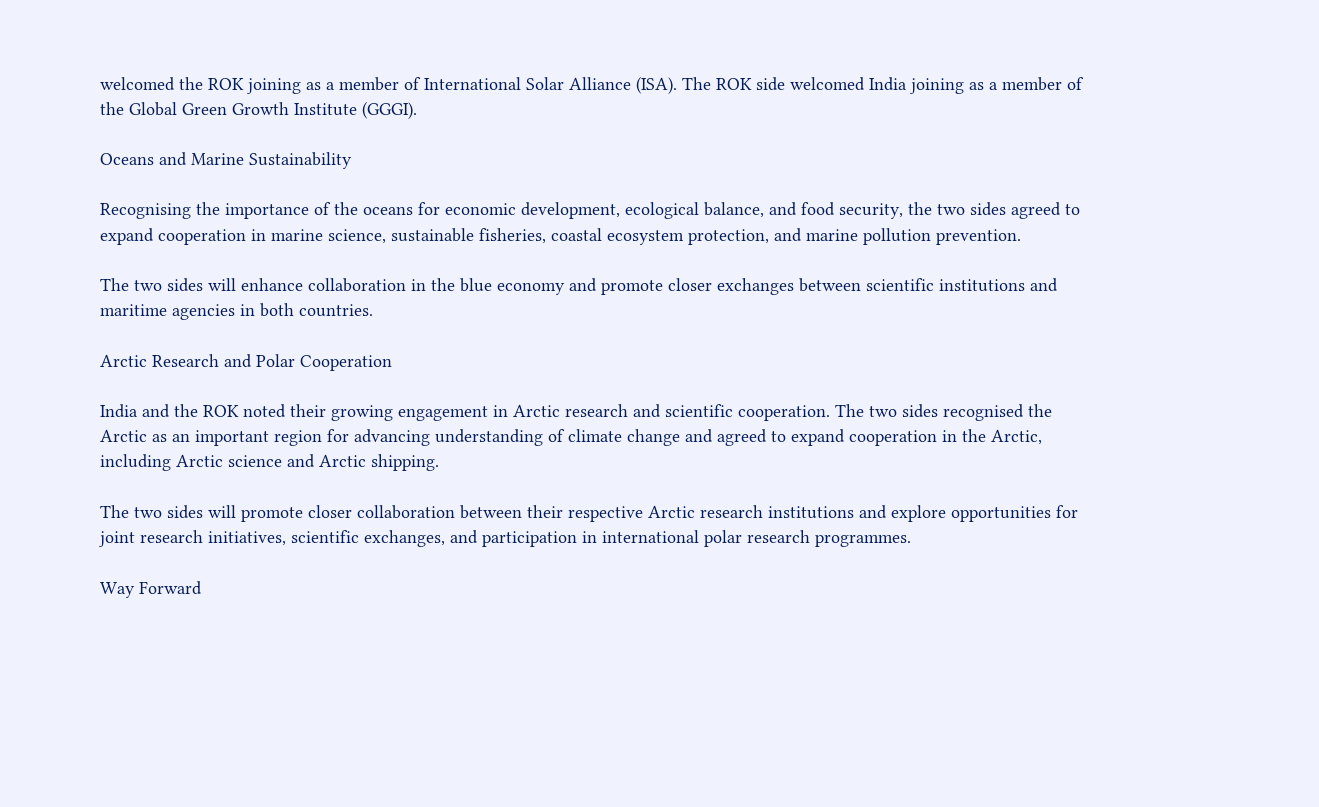welcomed the ROK joining as a member of International Solar Alliance (ISA). The ROK side welcomed India joining as a member of the Global Green Growth Institute (GGGI).

Oceans and Marine Sustainability

Recognising the importance of the oceans for economic development, ecological balance, and food security, the two sides agreed to expand cooperation in marine science, sustainable fisheries, coastal ecosystem protection, and marine pollution prevention.

The two sides will enhance collaboration in the blue economy and promote closer exchanges between scientific institutions and maritime agencies in both countries.

Arctic Research and Polar Cooperation

India and the ROK noted their growing engagement in Arctic research and scientific cooperation. The two sides recognised the Arctic as an important region for advancing understanding of climate change and agreed to expand cooperation in the Arctic, including Arctic science and Arctic shipping.

The two sides will promote closer collaboration between their respective Arctic research institutions and explore opportunities for joint research initiatives, scientific exchanges, and participation in international polar research programmes.

Way Forward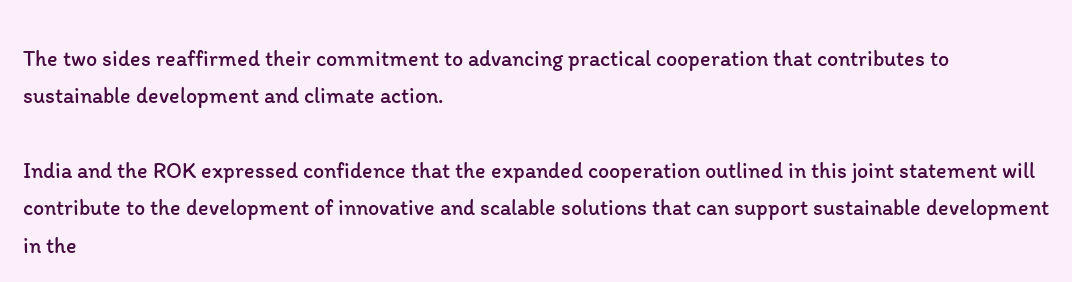The two sides reaffirmed their commitment to advancing practical cooperation that contributes to sustainable development and climate action.

India and the ROK expressed confidence that the expanded cooperation outlined in this joint statement will contribute to the development of innovative and scalable solutions that can support sustainable development in the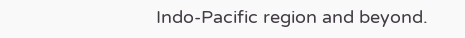Indo-Pacific region and beyond.